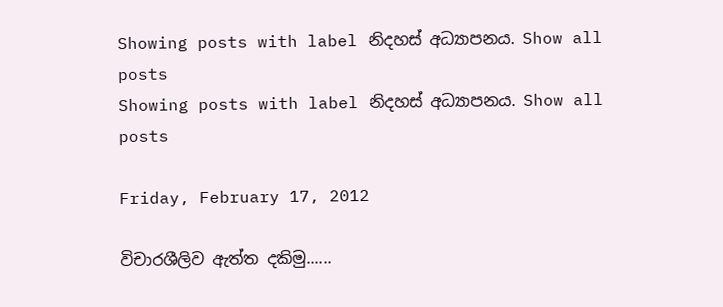Showing posts with label නිදහස් අධ්‍යාපනය. Show all posts
Showing posts with label නිදහස් අධ්‍යාපනය. Show all posts

Friday, February 17, 2012

විචාරශීලිව ඇත්ත දකිමු......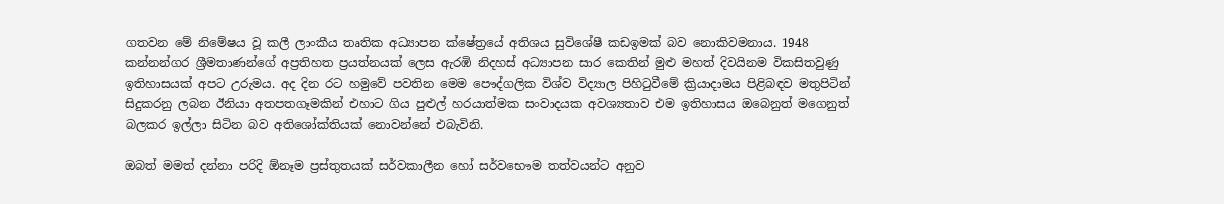ගතවන මේ නිමේෂය වූ කලී ලාංකීය තෘතික අධ්‍යාපන ක්ෂේත්‍රයේ අතිශය සුවිශේෂී කඩඉමක් බව නොකිවමනාය. 1948 කන්නන්ගර ශ්‍රීමතාණන්ගේ අප්‍රතිහත ප්‍රයත්නයක් ලෙස ඇරඹි නිදහස් අධ්‍යාපන සාර කෙතින් මුළු මහත් දිවයිනම විකසිතවුණු ඉතිහාසයක් අපට උරුමය. අද දින රට හමුවේ පවතින මෙම පෞද්ගලික විශ්ව විද්‍යාල පිහිටුවීමේ ක්‍රියාදාමය පිළිබඳව මතුපිටින් සිදුකරනු ලබන ඊනියා අතපතගෑමකින් එහාට ගිය පුළුල් හරයාත්මක සංවාදයක අවශ්‍යතාව එම ඉතිහාසය ඔබෙනුත් මගෙනුත් බලකර ඉල්ලා සිටින බව අතිශෝක්තියක් නොවන්නේ එබැවිනි.

ඔබත් මමත් දන්නා පරිදි ඕනෑම ප්‍රස්තුතයක් සර්වකාලීන හෝ සර්වභෞම තත්වයන්ට අනුව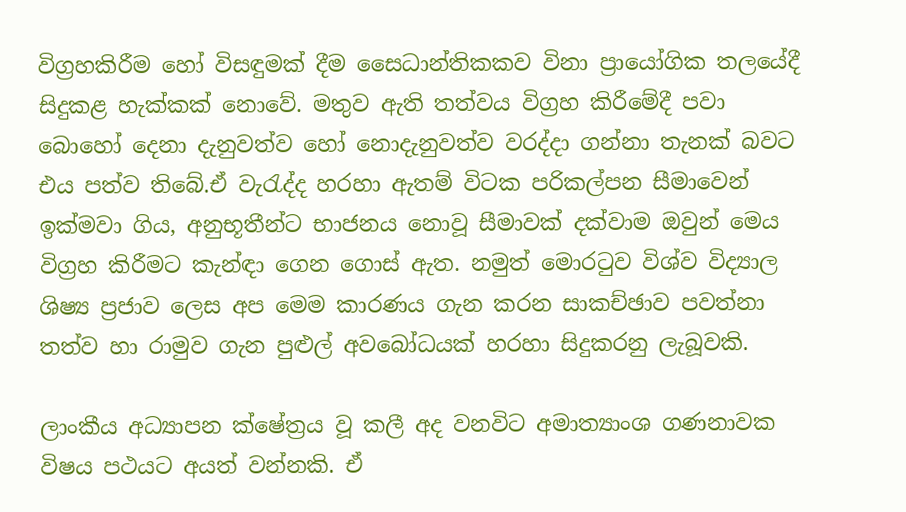විග්‍රහකිරීම හෝ විසඳුමක් දීම සෛධාන්තිකකව විනා ප්‍රායෝගික තලයේදී සිදුකළ හැක්කක් නොවේ. මතුව ඇති තත්වය විග්‍රහ කිරීමේදී පවා බොහෝ දෙනා දැනුවත්ව හෝ නොදැනුවත්ව වරද්දා ගන්නා තැනක් බවට එය පත්ව තිබේ.ඒ වැරැද්ද හරහා ඇතම් විටක පරිකල්පන සීමාවෙන් ඉක්මවා ගිය, අනුභූතීන්ට භාජනය නොවූ සීමාවක් දක්වාම ඔවුන් මෙය විග්‍රහ කිරීමට කැන්ඳා ගෙන ගොස් ඇත. නමුත් මොරටුව විශ්ව විද්‍යාල ශිෂ්‍ය ප්‍රජාව ලෙස අප මෙම කාරණය ගැන කරන සාකච්ඡාව පවත්නා තත්ව හා රාමුව ගැන පුළුල් අවබෝධයක් හරහා සිදුකරනු ලැබූවකි.

ලාංකීය අධ්‍යාපන ක්ෂේත්‍රය වූ කලී අද වනවිට අමාත්‍යාංශ ගණනාවක විෂය පථයට අයත් වන්නකි. ඒ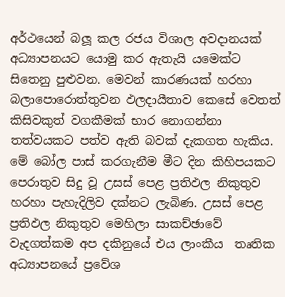අර්ථයෙන් බලූ කල රජය විශාල අවදානයක් අධ්‍යාපනයට යොමු කර ඇතැයි යමෙක්ට සිතෙනු පුළුවන. මෙවන් කාරණයක් හරහා බලාපොරොත්තුවන ඵලදායීතාව කෙසේ වෙතත් කිසිවකුත් වගකීමක් භාර නොගන්නා තත්වයකට පත්ව ඇති බවක් දැකගත හැකිය. මේ බෝල පාස් කරගැනීම මීට දින කිහිපයකට පෙරාතුව සිදු වූ උසස් පෙළ ප්‍රතිඵල නිකුතුව හරහා පැහැදිලිව දක්නට ලැබිණ. උසස් පෙළ ප්‍රතිඵල නිකුතුව මෙහිලා සාකච්ඡාවේ වැදගත්කම අප දකිනුයේ එය ලාංකීය  තෘතික අධ්‍යාපනයේ ප්‍රවේශ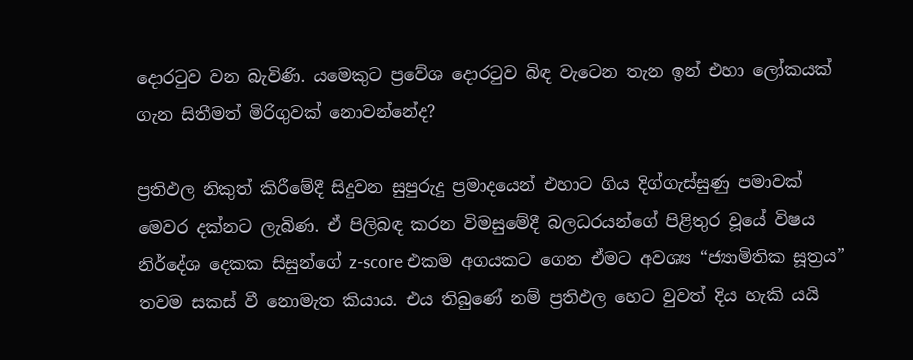දොරටුව වන බැවිණි. යමෙකුට ප්‍රවේශ දොරටුව බිඳ වැටෙන තැන ඉන් එහා ලෝකයක් ගැන සිතීමත් මිරිගුවක් නොවන්නේද?

ප්‍රතිඵල නිකුත් කිරීමේදී සිදුවන සුපුරුදු ප්‍රමාදයෙන් එහාට ගිය දිග්ගැස්සුණු පමාවක් මෙවර දක්නට ලැබිණ. ඒ පිලිබඳ කරන විමසුමේදී බලධරයන්ගේ පිළිතුර වූයේ විෂය නිර්දේශ දෙකක සිසුන්ගේ z-score එකම අගයකට ගෙන ඒමට අවශ්‍ය “ජ්‍යාමිතික සූත්‍රය” තවම සකස් වී නොමැත කියාය. එය තිබුණේ නම් ප්‍රතිඵල හෙට වුවත් දිය හැකි යයි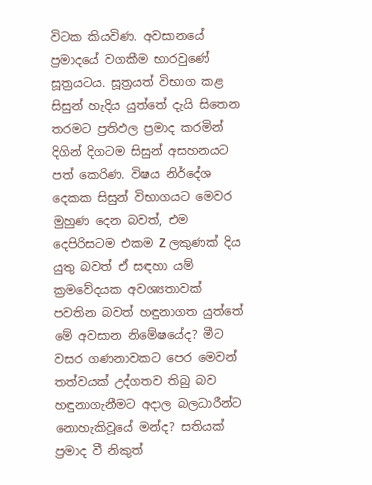විටක කියවිණ. අවසානයේ ප්‍රමාදයේ වගකීම භාරවුණේ සූත්‍රයටය. සූත්‍රයත් විභාග කළ සිසුන් හැදිය යුත්තේ දැයි සිතෙන තරමට ප්‍රතිඵල ප්‍රමාද කරමින් දිගින් දිගටම සිසුන් අසහනයට පත් කෙරිණ. විෂය නිර්දේශ දෙකක සිසුන් විභාගයට මෙවර මුහුණ දෙන බවත්, එම දෙපිරිසටම එකම Z ලකුණක් දිය යුතු බවත් ඒ සඳහා යම් ක්‍රමවේදයක අවශ්‍යතාවක් පවතින බවත් හඳුනාගත යුත්තේ මේ අවසාන නිමේෂයේද? මීට වසර ගණනාවකට පෙර මෙවන් තත්වයක් උද්ගතව තිබු බව හඳුනාගැනීමට අදාල බලධාරීන්ට නොහැකිවූයේ මන්ද? සතියක් ප්‍රමාද වී නිකුත්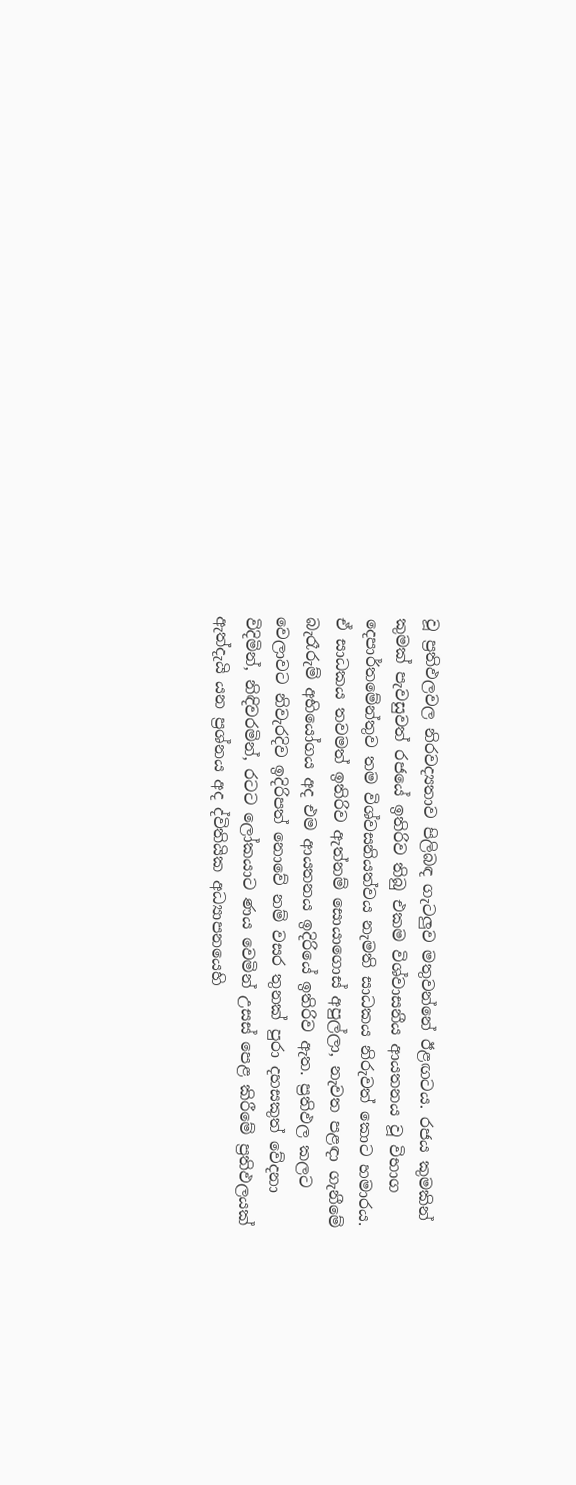වූ ප්‍රතිඵලවල නිරවද්‍යතාව පිලිබඳ ගැටලුව මතුවන්නේ ඊළඟටය. රජය කුමකින් කුමක් පැවසුවත් රජයේ ඉතිරිව තිබු එකම විශ්වාසනීය ආයතනය වූ විභාග දෙපාර්තමේන්තුව තම විශ්වසනියත්වය නැමති සාධකය නිරුවත් කොට හමාරය. ඒ සාධකය තවමත් ඉතිරිව ඇත්නම් සොයාගොස් අපුල්ලා, නැවත පළඳා ගැනීමේ බැරෑරුම් අභියෝගය අද එම ආයතනය ඉදිරියේ ඉතිරිව ඇත. ප්‍රතිඵල කලට වෙලාවට නිවැරදිව ඉදිරිපත් නොවේ නම් වසර තුනක් පුරා දහසකුත් වේදනා විදිමින්, නිඳිවරමින්, රටට ලෝකයාට ණය වෙමින් උසස් පෙළ කිරීමේ ප්‍රතිඵලයක් ඇත්දැයි යන ප්‍රශ්නය අද ද්විතියික අධ්‍යාපනයෙහි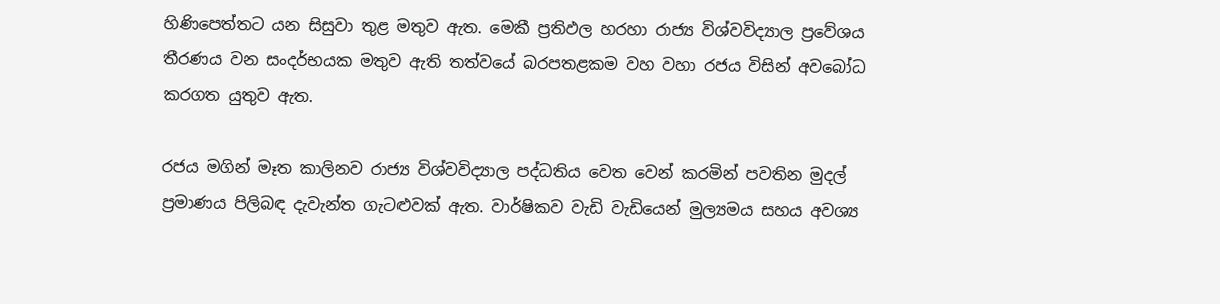හිණිපෙත්තට යන සිසුවා තුළ මතුව ඇත. මෙකී ප්‍රතිඵල හරහා රාජ්‍ය විශ්වවිද්‍යාල ප්‍රවේශය තීරණය වන සංදර්භයක මතුව ඇති තත්වයේ බරපතළකම වහ වහා රජය විසින් අවබෝධ කරගත යුතුව ඇත.

රජය මගින් මෑත කාලිනව රාජ්‍ය විශ්වවිද්‍යාල පද්ධතිය වෙත වෙන් කරමින් පවතින මුදල් ප්‍රමාණය පිලිබඳ දැවැන්ත ගැටළුවක් ඇත. වාර්ෂිකව වැඩි වැඩියෙන් මුල්‍යමය සහය අවශ්‍ය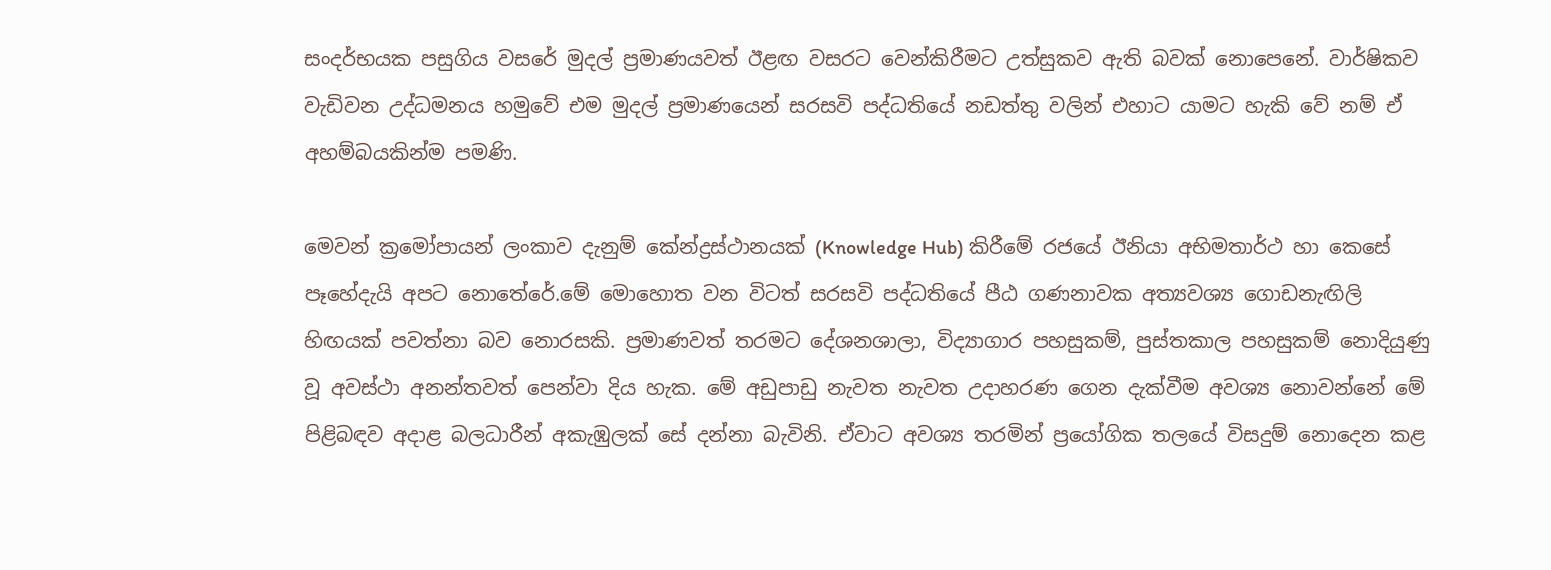සංදර්භයක පසුගිය වසරේ මුදල් ප්‍රමාණයවත් ඊළඟ වසරට වෙන්කිරීමට උත්සුකව ඇති බවක් නොපෙනේ. වාර්ෂිකව වැඩිවන උද්ධමනය හමුවේ එම මුදල් ප්‍රමාණයෙන් සරසවි පද්ධතියේ නඩත්තු වලින් එහාට යාමට හැකි වේ නම් ඒ අහම්බයකින්ම පමණි.

මෙවන් ක්‍රමෝපායන් ලංකාව දැනුම් කේන්ද්‍රස්ථානයක් (Knowledge Hub) කිරීමේ රජයේ ඊනියා අභිමතාර්ථ හා කෙසේ පෑහේදැයි අපට නොතේරේ.මේ මොහොත වන විටත් සරසවි පද්ධතියේ පීඨ ගණනාවක අත්‍යවශ්‍ය ගොඩනැඟිලි හිඟයක් පවත්නා බව නොරසකි. ප්‍රමාණවත් තරමට දේශනශාලා, විද්‍යාගාර පහසුකම්, පුස්තකාල පහසුකම් නොදියුණු වූ අවස්ථා අනන්තවත් පෙන්වා දිය හැක. මේ අඩුපාඩු නැවත නැවත උදාහරණ ගෙන දැක්වීම අවශ්‍ය නොවන්නේ මේ පිළිබඳව අදාළ බලධාරීන් අකැඹුලක් සේ දන්නා බැවිනි. ඒවාට අවශ්‍ය තරමින් ප්‍රයෝගික තලයේ විසදුම් නොදෙන කළ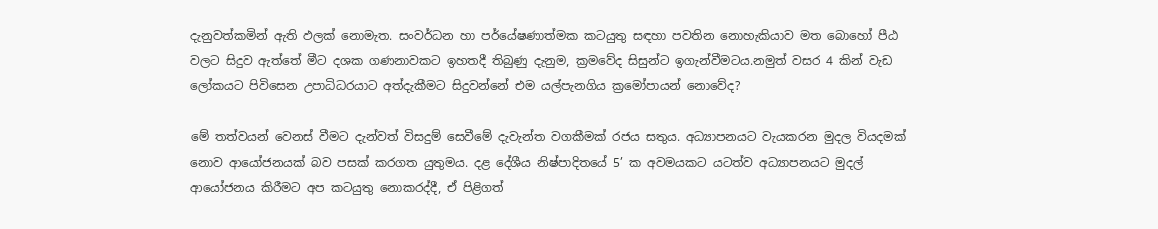දැනුවත්කමින් ඇති ඵලක් නොමැත. සංවර්ධන හා පර්යේෂණාත්මක කටයුතු සඳහා පවතින නොහැකියාව මත බොහෝ පීඨ වලට සිදුව ඇත්තේ මීට දශක ගණනාවකට ඉහතදී තිබුණු දැනුම, ක්‍රමවේද සිසුන්ට ඉගැන්වීමටය.නමුත් වසර 4 කින් වැඩ ලෝකයට පිවිසෙන උපාධිධරයාට අත්දැකීමට සිදුවන්නේ එම යල්පැනගිය ක්‍රමෝපායන් නොවේද?

මේ තත්වයන් වෙනස් වීමට දැන්වත් විසදුම් සෙවීමේ දැවැන්ත වගකීමක් රජය සතුය. අධ්‍යාපනයට වැයකරන මුදල වියදමක් නොව ආයෝජනයක් බව පසක් කරගත යුතුමය. දළ දේශීය නිෂ්පාදිතයේ 5’ ක අවමයකට යටත්ව අධ්‍යාපනයට මුදල් ආයෝජනය කිරීමට අප කටයුතු නොකරද්දී, ඒ පිළිගත්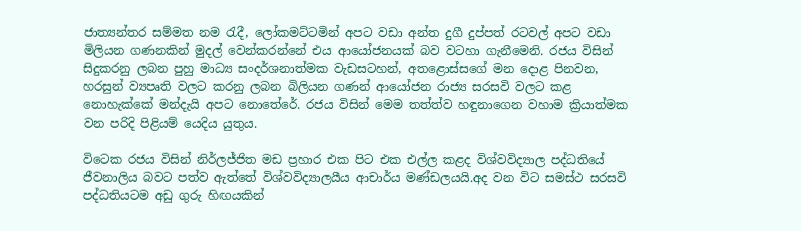ජාත්‍යන්තර සම්මත නම රැදී, ලෝකමට්ටමින් අපට වඩා අන්ත දුගී දුප්පත් රටවල් අපට වඩා මිලියන ගණනකින් මුදල් වෙන්කරන්නේ එය ආයෝජනයක් බව වටහා ගැනීමෙනි. රජය විසින් සිදුකරනු ලබන පුහු මාධ්‍ය සංදර්ශනාත්මක වැඩසටහන්, අතළොස්සගේ මන දොළ පිනවන, හරසුන් ව්‍යපෘති වලට කරනු ලබන බිලියන ගණන් ආයෝජන රාජ්‍ය සරසවි වලට කළ නොහැක්කේ මන්දැයි අපට නොතේරේ. රජය විසින් මෙම තත්ත්ව හඳුනාගෙන වහාම ක්‍රියාත්මක වන පරිදි පිළියම් යෙදිය යුතුය.

විටෙක රජය විසින් නිර්ලජ්ජිත මඩ ප්‍රහාර එක පිට එක එල්ල කළද විශ්වවිද්‍යාල පද්ධතියේ ජීවනාලිය බවට පත්ව ඇත්තේ විශ්වවිද්‍යාලයීය ආචාර්ය මණ්ඩලයයි.අද වන විට සමස්ථ සරසවි පද්ධතියටම අඩු ගුරු හිඟයකින්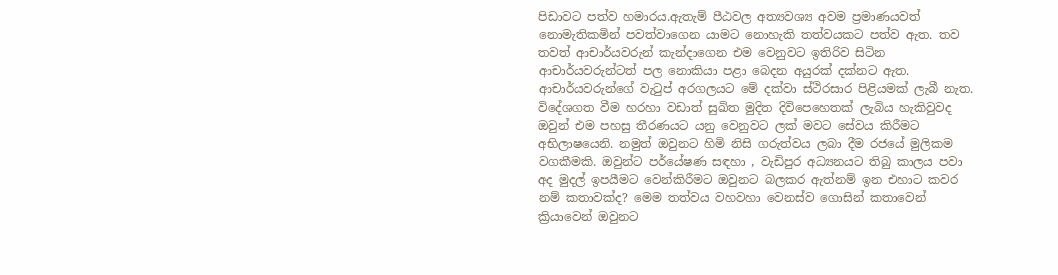පිඩාවට පත්ව හමාරය.ඇතැම් පීඨවල අත්‍යවශ්‍ය අවම ප්‍රමාණයවත් නොමැතිකමින් පවත්වාගෙන යාමට නොහැකි තත්වයකට පත්ව ඇත. තව තවත් ආචාර්යවරුන් කැන්දාගෙන එම වෙනුවට ඉතිරිව සිටින ආචාර්යවරුන්ටත් පල නොකියා පළා බෙදන අයුරක් දක්නට ඇත. ආචාර්යවරුන්ගේ වැටුප් අරගලයට මේ දක්වා ස්ථිරසාර පිළියමක් ලැබී නැත. විදේශගත වීම හරහා වඩාත් සුඛිත මුදිත දිවිපෙහෙතක් ලැබිය හැකිවුවද ඔවුන් එම පහසු තීරණයට යනු වෙනුවට ලක් මවට සේවය කිරීමට අභිලාෂයෙනි. නමුත් ඔවුනට හිමි නිසි ගරුත්වය ලබා දීම රජයේ මුලිකම වගකීමකි. ඔවුන්ට පර්යේෂණ සඳහා , වැඩිපුර අධ්‍යනයට තිබු කාලය පවා අද මුදල් ඉපයීමට වෙන්කිරීමට ඔවුනට බලකර ඇත්නම් ඉන එහාට කවර නම් කතාවක්ද? මෙම තත්වය වහවහා වෙනස්ව ගොසින් කතාවෙන් ක්‍රියාවෙන් ඔවුනට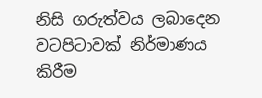නිසි ගරුත්වය ලබාදෙන වටපිටාවක් නිර්මාණය කිරීම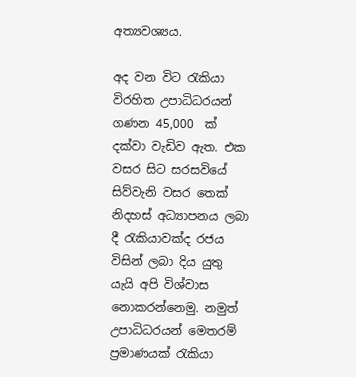අත්‍යවශ්‍යය.

අද වන විට රැකියා විරහිත උපාධිධරයන් ගණන 45,000  ක් දක්වා වැඩිව ඇත. එක වසර සිට සරසවියේ සිව්වැනි වසර තෙක් නිදහස් අධ්‍යාපනය ලබා දී රැකියාවක්ද රජය විසින් ලබා දිය යුතු යැයි අපි විශ්වාස නොකරන්නෙමු. නමුත් උපාධිධරයන් මෙතරම් ප්‍රමාණයක් රැකියා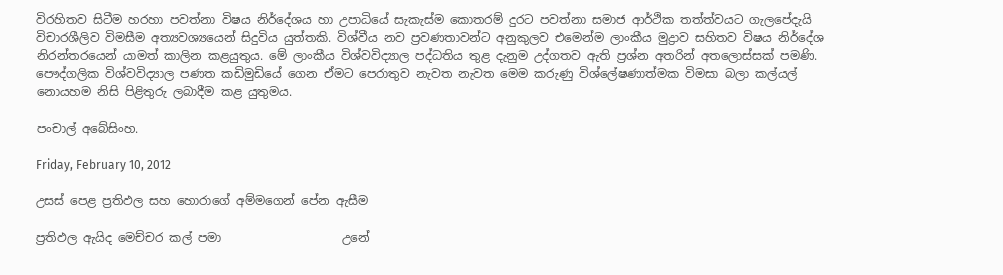විරහිතව සිටීම හරහා පවත්නා විෂය නිර්දේශය හා උපාධියේ සැකැස්ම කොතරම් දුරට පවත්නා සමාජ ආර්ථික තත්ත්වයට ගැලපේදැයි විචාරශීලිව විමසීම අත්‍යවශ්‍යයෙන් සිදුවිය යුත්තකි. විශ්වීය නව ප්‍රවණතාවන්ට අනුකුලව එමෙන්ම ලාංකීය මුද්‍රාව සහිතව විෂය නිර්දේශ නිරන්තරයෙන් යාමත් කාලින කළයුතුය. මේ ලාංකීය විශ්වවිද්‍යාල පද්ධතිය තුළ දැනුම උද්ගතව ඇති ප්‍රශ්න අතරින් අතලොස්සක් පමණි. පෞද්ගලික විශ්වවිද්‍යාල පණත කඩිමුඩියේ ගෙන ඒමට පෙරාතුව නැවත නැවත මෙම කරුණු විශ්ලේෂණාත්මක විමසා බලා කල්යල් නොයහම නිසි පිළිතුරු ලබාදීම කළ යුතුමය.

පංචාල් අබේසිංහ.

Friday, February 10, 2012

උසස් පෙළ ප්‍රතිඵල සහ හොරාගේ අම්මගෙන් පේන ඇසීම

ප්‍රතිඵල ඇයිද මෙච්චර කල් පමා                    උනේ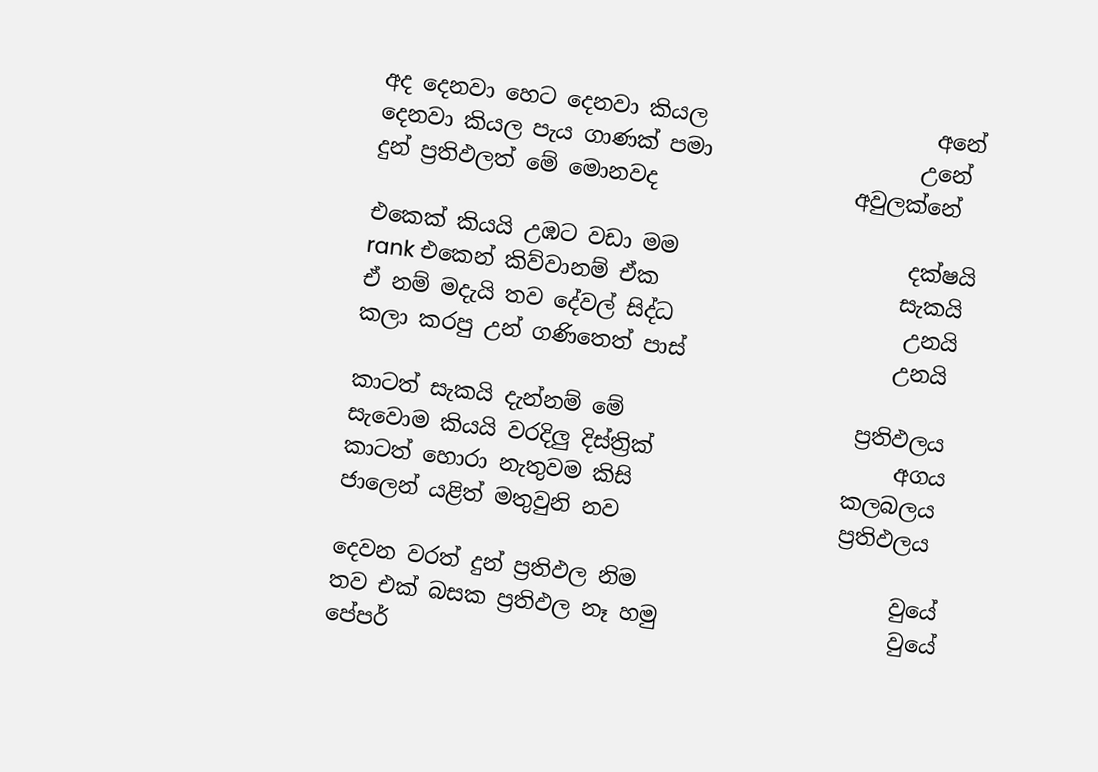අද දෙනවා හෙට දෙනවා කියල                     අනේ
දෙනවා කියල පැය ගාණක් පමා                   උනේ
දුන් ප්‍රතිඵලත් මේ මොනවද                  අවුලක්නේ

එකෙක් කියයි උඹට වඩා මම                     දක්ෂයි
rank එකෙන් කිව්වානම් ඒක                      සැකයි
ඒ නම් මදැයි තව දේවල් සිද්ධ                     උනයි
කලා කරපු උන් ගණිතෙත් පාස්                   උනයි

කාටත් සැකයි දැන්නම් මේ                     ප්‍රතිඵලය
සැවොම කියයි වරදිලු දිස්ත්‍රික්                      අගය
කාටත් හොරා නැතුවම කිසි                   කලබලය
ජාලෙන් යළිත් මතුවුනි නව                    ප්‍රතිඵලය

දෙවන වරත් දුන් ප්‍රතිඵල නිම                       වුයේ
තව එක් බසක ප්‍රතිඵල නෑ හමු                     වුයේ
පේපර්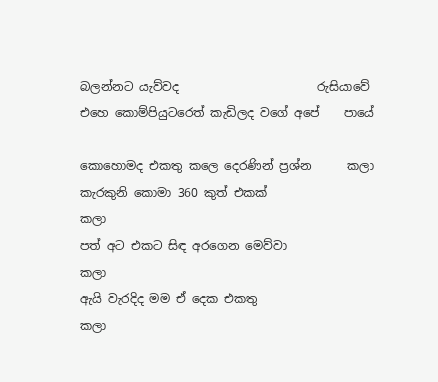බලන්නට යැව්වද                       රුසියාවේ
එහෙ කොම්පියුටරෙත් කැඩිලද වගේ අපේ    පායේ

කොහොමද එකතු කලෙ දෙරණින් ප්‍රශ්න      කලා
කැරකුනි කොමා 360 කුත් එකක්                 කලා
පත් අට එකට සිඳ අරගෙන මෙව්වා              කලා
ඇයි වැරදිද මම ඒ දෙක එකතු                     කලා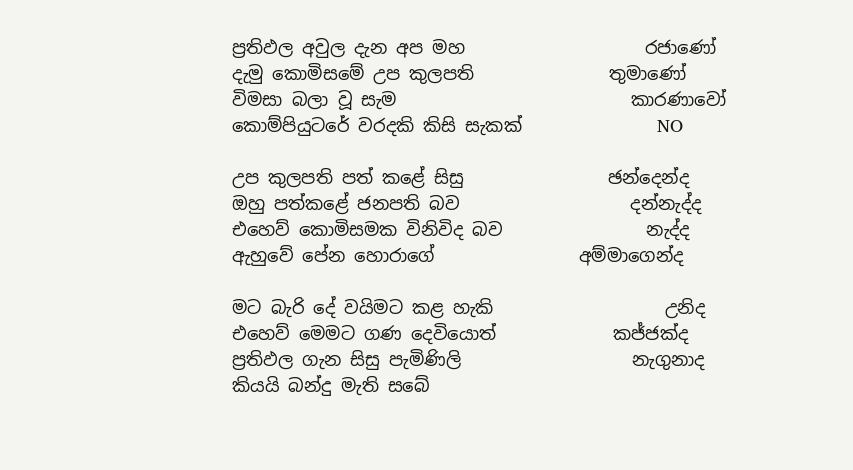ප්‍රතිඵල අවුල දැන අප මහ                    රජාණෝ
දැමු කොමිසමේ උප කුලපති               තුමාණෝ
විමසා බලා වූ සැම                          කාරණාවෝ
කොම්පියුටරේ වරදකි කිසි සැකක්               NO

උප කුලපති පත් කළේ සිසු                ඡන්දෙන්ද
ඔහු පත්කළේ ජනපති බව                   දන්නැද්ද
එහෙව් කොමිසමක විනිවිද බව                නැද්ද
ඇහුවේ පේන හොරාගේ                අම්මාගෙන්ද

මට බැරි දේ වයිමට කළ හැකි                   උනිද
එහෙව් මෙමට ගණ දෙවියොත්             කජ්ජක්ද
ප්‍රතිඵල ගැන සිසු පැමිණිලි                   නැගුනාද
කියයි බන්දු මැති සබේ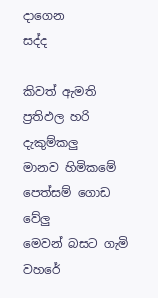දාගෙන                  සද්ද

කිවත් ඇමති ප්‍රතිඵල හරි                     දැකුම්කලු
මානව හිමිකමේ පෙත්සම් ගොඩ               වේලු
මෙවන් බසට ගැමි වහරේ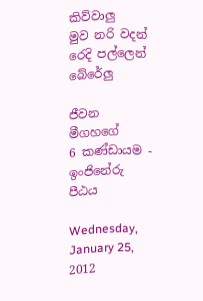කිව්වාලු
මුව නරි වදන් රෙදි පල්ලෙන්                බේරේලු

ජීවන මීගහගේ
6 කණ්ඩායම - ඉංජිනේරු පීඨය

Wednesday, January 25, 2012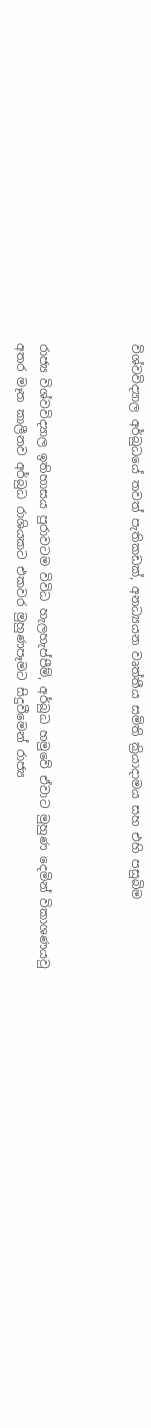විශ්වවිද්‍යාල අර්බුධයේ තවත් පැතිකඩක්, අනධ්‍යයන වෘත්තීය සමිති ක්‍රියාදාමය සහ එහි පසුබිම



රාජ්‍ය විශ්වවිද්‍යාල ඉතිහාසය පුරාවටම විවිධ හැලහැප්පීම්, අර්බුධ හමුවේ ඒවාට මුහුණ දෙමින් විකාශණයවු අතර මෑත කාලීනව අර්බුධ රාශියකට එකවර මුහුණපෑමට සිදුවීමෙන් රාජ්‍ය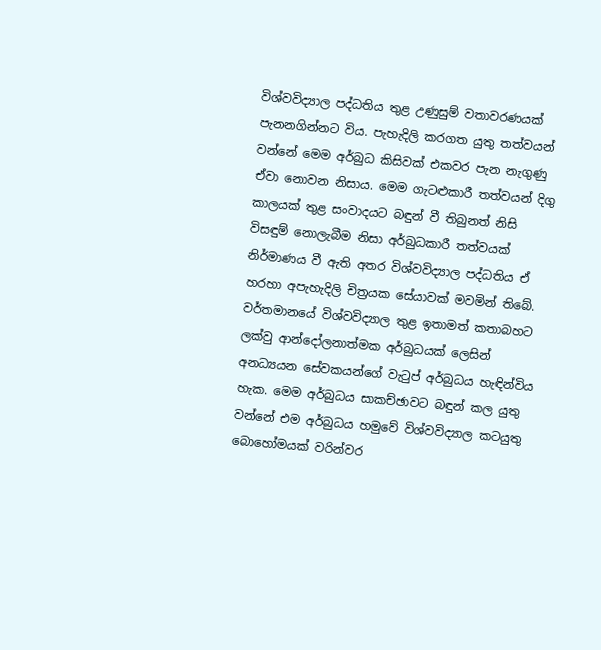විශ්වවිද්‍යාල පද්ධතිය තුළ උණුසුම් වතාවරණයක් පැනනගින්නට විය. පැහැදිලි කරගත යුතු තත්වයන් වන්නේ මෙම අර්බුධ කිසිවක් එකවර පැන නැගුණු ඒවා නොවන නිසාය. මෙම ගැටළුකාරී තත්වයන් දිගු කාලයක් තුළ සංවාදයට බඳුන් වී තිබුනත් නිසි විසඳුම් නොලැබීම නිසා අර්බුධකාරී තත්වයක් නිර්මාණය වී ඇති අතර විශ්වවිද්‍යාල පද්ධතිය ඒ හරහා අපැහැදිලි චිත්‍රයක සේයාවක් මවමින් තිබේ. වර්තමානයේ විශ්වවිද්‍යාල තුළ ඉතාමත් කතාබහට ලක්වු ආන්දෝලනාත්මක අර්බුධයක් ලෙසින් අනධ්‍යයන සේවකයන්ගේ වැටුප් අර්බුධය හැඳින්විය හැක. මෙම අර්බුධය සාකච්ඡාවට බඳුන් කල යුතු වන්නේ එම අර්බුධය හමුවේ විශ්වවිද්‍යාල කටයුතු බොහෝමයක් වරින්වර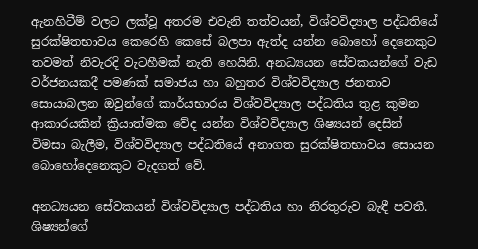ඇනහිටීම් වලට ලක්වූ අතරම එවැනි තත්වයන්, විශ්වවිද්‍යාල පද්ධතියේ සුරක්ෂිතභාවය කෙරෙහි කෙසේ බලපා ඇත්ද යන්න බොහෝ දෙනෙකුට තවමත් නිවැරදි වැටහීමක් නැති හෙයිනි. අනධ්‍යයන සේවකයන්ගේ වැඩ වර්ජනයකදී පමණක් සමාජය හා බහුතර විශ්වවිද්‍යාල ජනතාව සොයාබලන ඔවුන්ගේ කාර්යභාරය විශ්වවිද්‍යාල පද්ධතිය තුළ කුමන ආකාරයකින් ක්‍රියාත්මක වේද යන්න විශ්වවිද්‍යාල ශිෂ්‍යයන් දෙසින් විමසා බැලීම, විශ්වවිද්‍යාල පද්ධතියේ අනාගත සුරක්ෂිතභාවය සොයන බොහෝදෙනෙකුට වැදගත් වේ.

අනධ්‍යයන සේවකයන් විශ්වවිද්‍යාල පද්ධතිය හා නිරතුරුව බැඳී පවතී. ශිෂ්‍යන්ගේ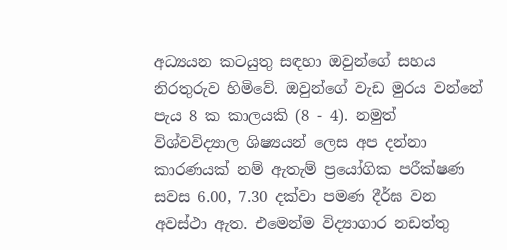අධ්‍යයන කටයුතු සඳහා ඔවුන්ගේ සහය නිරතුරුව හිමිවේ. ඔවුන්ගේ වැඩ මුරය වන්නේ පැය 8 ක කාලයකි (8 - 4). නමුත් විශ්වවිද්‍යාල ශිෂ්‍යයන් ලෙස අප දන්නා කාරණයක් නම් ඇතැම් ප්‍රයෝගික පරීක්ෂණ සවස 6.00, 7.30 දක්වා පමණ දීර්ඝ වන අවස්ථා ඇත. එමෙන්ම විද්‍යාගාර නඩත්තු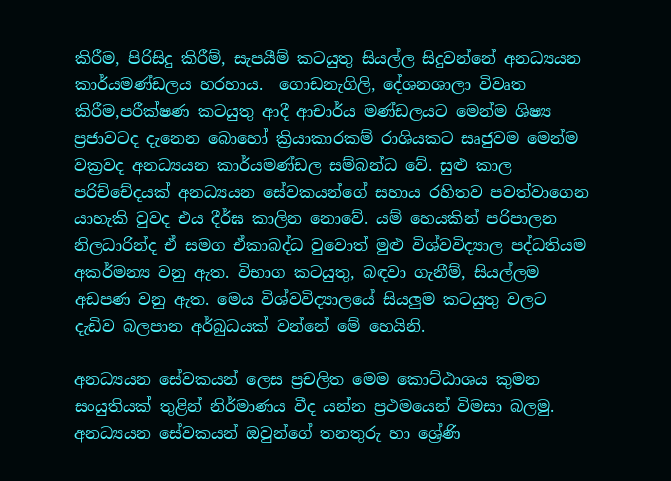කිරීම, පිරිසිදු කිරීම්, සැපයීම් කටයුතු සියල්ල සිදුවන්නේ අනධ්‍යයන කාර්යමණ්ඩලය හරහාය.  ගොඩනැගිලි, දේශනශාලා විවෘත කිරීම,පරීක්ෂණ කටයුතු ආදී ආචාර්ය මණ්ඩලයට මෙන්ම ශිෂ්‍ය ප්‍රජාවටද දැනෙන බොහෝ ක්‍රියාකාරකම් රාශියකට සෘජුවම මෙන්ම වක්‍රවද අනධ්‍යයන කාර්යමණ්ඩල සම්බන්ධ වේ. සුළු කාල පරිච්චේදයක් අනධ්‍යයන සේවකයන්ගේ සහාය රහිතව පවත්වාගෙන යාහැකි වුවද එය දීර්ඝ කාලින නොවේ. යම් හෙයකින් පරිපාලන නිලධාරින්ද ඒ සමග ඒකාබද්ධ වුවොත් මුළු විශ්වවිද්‍යාල පද්ධතියම අකර්මන්‍ය වනු ඇත. විභාග කටයුතු, බඳවා ගැනීම්, සියල්ලම අඩපණ වනු ඇත. මෙය විශ්වවිද්‍යාලයේ සියලුම කටයුතු වලට දැඩිව බලපාන අර්බුධයක් වන්නේ මේ හෙයිනි.

අනධ්‍යයන සේවකයන් ලෙස ප්‍රචලිත මෙම කොට්ඨාශය කුමන සංයුතියක්‌ තුළින් නිර්මාණය වීද යන්න ප්‍රථමයෙන් විමසා බලමු. අනධ්‍යයන සේවකයන් ඔවුන්ගේ තනතුරු හා ශ්‍රේණි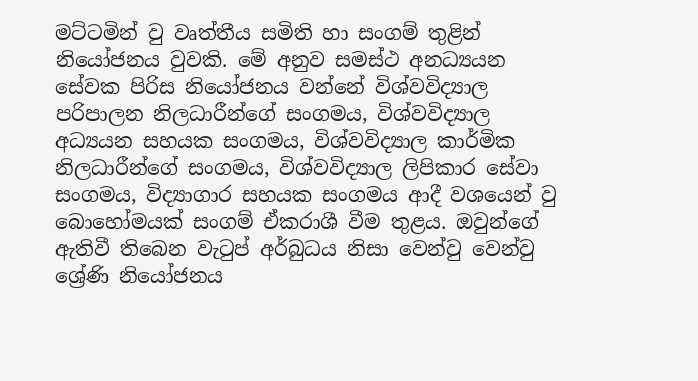මට්ටමින් වු වෘත්තීය සමිති හා සංගම් තුළින් නියෝජනය වුවකි. මේ අනුව සමස්ථ අනධ්‍යයන සේවක පිරිස නියෝජනය වන්නේ විශ්වවිද්‍යාල පරිපාලන නිලධාරීන්ගේ සංගමය, විශ්වවිද්‍යාල අධ්‍යයන සහයක සංගමය, විශ්වවිද්‍යාල කාර්මික නිලධාරීන්ගේ සංගමය, විශ්වවිද්‍යාල ලිපිකාර සේවා සංගමය, විද්‍යාගාර සහයක සංගමය ආදී වශයෙන් වු බොහෝමයක් සංගම් ඒකරාශී වීම තුළය. ඔවුන්ගේ ඇතිවී තිබෙන වැටුප් අර්බුධය නිසා වෙන්වු වෙන්වු ශ්‍රේණි නියෝජනය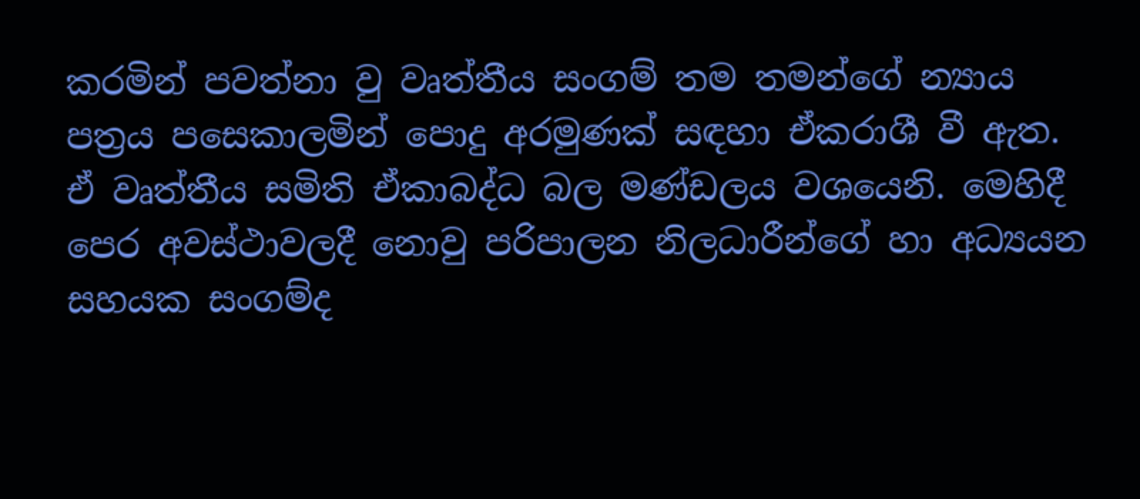කරමින් පවත්නා වු වෘත්තීය සංගම් තම තමන්ගේ න්‍යාය පත්‍රය පසෙකාලමින් පොදු අරමුණක් සඳහා ඒකරාශී වී ඇත. ඒ වෘත්තීය සමිති ඒකාබද්ධ බල මණ්ඩලය වශයෙනි. මෙහිදී පෙර අවස්ථාවලදී නොවු පරිපාලන නිලධාරීන්ගේ හා අධ්‍යයන සහයක සංගම්ද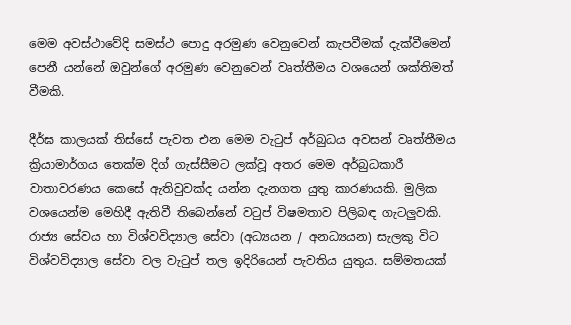මෙම අවස්ථාවේදි සමස්ථ පොදු අරමුණ වෙනුවෙන් කැපවීමක් දැක්වීමෙන් පෙනී යන්නේ ඔවුන්ගේ අරමුණ වෙනුවෙන් වෘත්තීමය වශයෙන් ශක්තිමත් වීමකි.

දීර්ඝ කාලයක් තිස්සේ පැවත එන මෙම වැටුප් අර්බුධය අවසන් වෘත්තීමය ක්‍රියාමාර්ගය තෙක්ම දිග් ගැස්සීමට ලක්වූ අතර මෙම අර්බුධකාරී වාතාවරණය කෙසේ ඇතිවුවක්ද යන්න දැනගත යුතු කාරණයකි. මුලික වශයෙන්ම මෙහිදී ඇතිවී තිබෙන්නේ වටුප් විෂමතාව පිලිබඳ ගැටලුවකි. රාජ්‍ය සේවය හා විශ්වවිද්‍යාල සේවා (අධ්‍යයන / අනධ්‍යයන) සැලකු විට විශ්වවිද්‍යාල සේවා වල වැටුප් තල ඉදිරියෙන් පැවතිය යුතුය. සම්මතයක්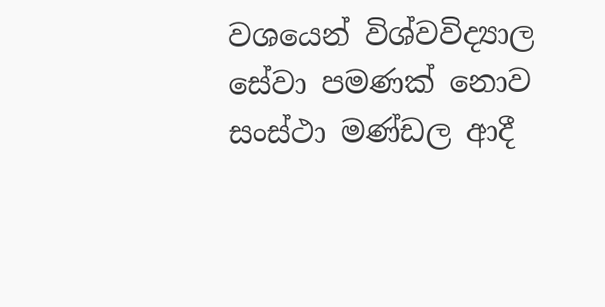වශයෙන් විශ්වවිද්‍යාල සේවා පමණක් නොව සංස්ථා මණ්ඩල ආදී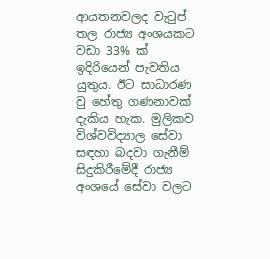ආයතනවලද වැටුප් තල රාජ්‍ය අංශයකට වඩා 33% ක් ඉදිරියෙන් පැවතිය යුතුය. ඊට සාධාරණ වු හේතු ගණනාවක් දැකිය හැක. මුලිකව විශ්වවිද්‍යාල සේවා සඳහා බදවා ගැනීම් සිදුකිරීමේදී රාජ්‍ය අංශයේ සේවා වලට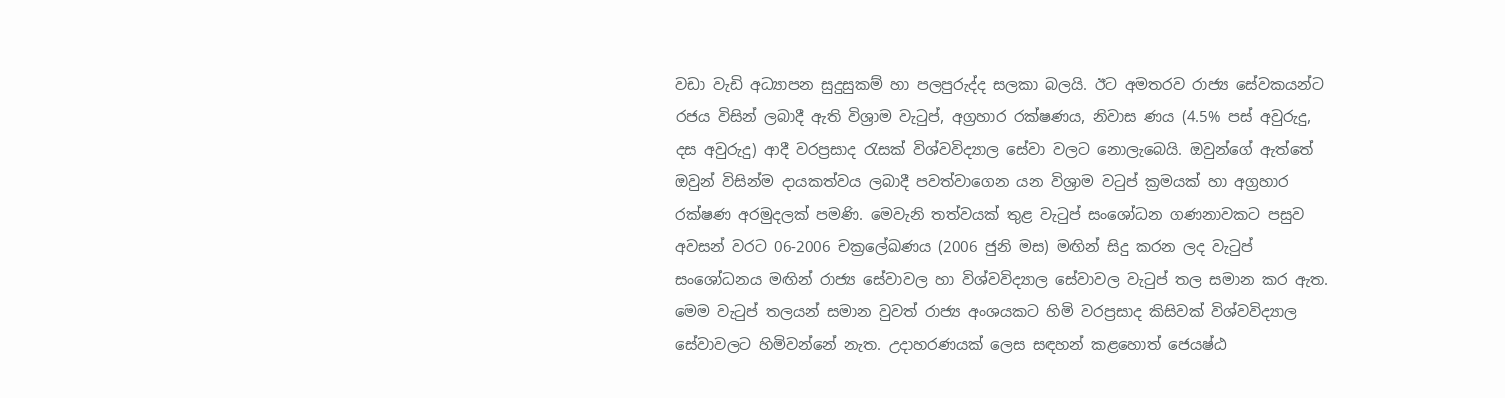වඩා වැඩි අධ්‍යාපන සුදුසුකම් හා පලපුරුද්ද සලකා බලයි. ඊට අමතරව රාජ්‍ය සේවකයන්ට රජය විසින් ලබාදී ඇති විශ්‍රාම වැටුප්, අග්‍රහාර රක්ෂණය, නිවාස ණය (4.5% පස් අවුරුදු, දස අවුරුදු) ආදී වරප්‍රසාද රැසක් විශ්වවිද්‍යාල සේවා වලට නොලැබෙයි. ඔවුන්ගේ ඇත්තේ ඔවුන් විසින්ම දායකත්වය ලබාදී පවත්වාගෙන යන විශ්‍රාම වටුප් ක්‍රමයක් හා අග්‍රහාර රක්ෂණ අරමුදලක් පමණි. මෙවැනි තත්වයක් තුළ වැටුප් සංශෝධන ගණනාවකට පසුව අවසන් වරට 06-2006 චක්‍රලේඛණය (2006 ජුනි මස) මඟින් සිදු කරන ලද වැටුප් සංශෝධනය මඟින් රාජ්‍ය සේවාවල හා විශ්වවිද්‍යාල සේවාවල වැටුප් තල සමාන කර ඇත. මෙම වැටුප් තලයන් සමාන වුවත් රාජ්‍ය අංශයකට හිමි වරප්‍රසාද කිසිවක් විශ්වවිද්‍යාල සේවාවලට හිමිවන්නේ නැත. උදාහරණයක්‌ ලෙස සඳහන් කළහොත් ජෙයෂ්ඨ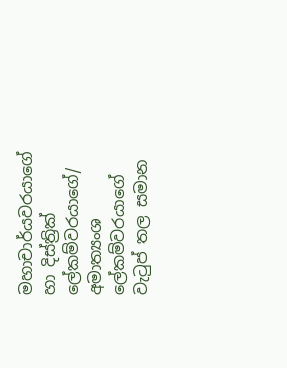මහාචාර්යවරයාගේ හා දිස්ත්‍රික් ලේකම්වරයාගේ/ අමාත්‍යංශ ලේකම්වරයාගේ වැටුප් තල සමාන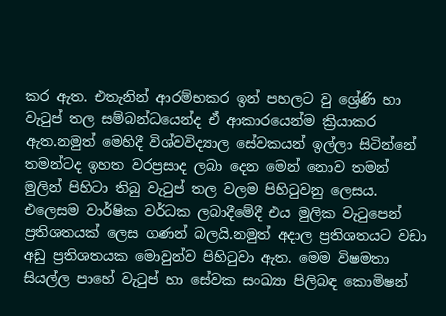කර ඇත. එතැනින් ආරම්භකර ඉන් පහලට වු ශ්‍රේණි හා වැටුප් තල සම්බන්ධයෙන්ද ඒ ආකාරයෙන්ම ක්‍රියාකර ඇත.නමුත් මෙහිදී විශ්වවිද්‍යාල සේවකයන් ඉල්ලා සිටින්නේ තමන්ටද ඉහත වරප්‍රසාද ලබා දෙන මෙන් නොව තමන් මුලින් පිහිටා තිබු වැටුප් තල වලම පිහිටුවනු ලෙසය. එලෙසම වාර්ෂික වර්ධක ලබාදීමේදී එය මුලික වැටුපෙන් ප්‍රතිශතයක් ලෙස ගණන් බලයි.නමුත් අදාල ප්‍රතිශතයට වඩා අඩු ප්‍රතිශතයක මොවුන්ව පිහිටුවා ඇත. මෙම විෂමතා සියල්ල පාහේ වැටුප් හා සේවක සංඛ්‍යා පිලිබඳ කොමිෂන්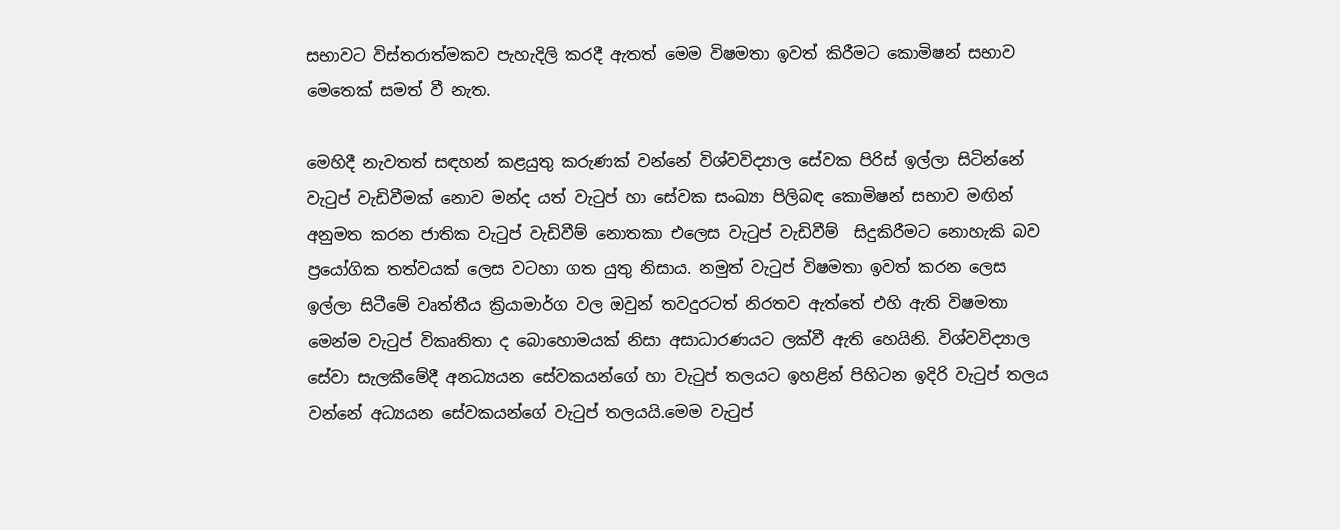සභාවට විස්තරාත්මකව පැහැදිලි කරදී ඇතත් මෙම විෂමතා ඉවත් කිරීමට කොමිෂන් සභාව මෙතෙක් සමත් වී නැත.

මෙහිදී නැවතත් සඳහන් කළයුතු කරුණක් වන්නේ විශ්වවිද්‍යාල සේවක පිරිස් ඉල්ලා සිටින්නේ වැටුප් වැඩිවීමක් නොව මන්ද යත් වැටුප් හා සේවක සංඛ්‍යා පිලිබඳ කොමිෂන් සභාව මඟින් අනුමත කරන ජාතික වැටුප් වැඩිවීම් නොතකා එලෙස වැටුප් වැඩිවීම්  සිදුකිරීමට නොහැකි බව ප්‍රයෝගික තත්වයක් ලෙස වටහා ගත යුතු නිසාය. නමුත් වැටුප් විෂමතා ඉවත් කරන ලෙස ඉල්ලා සිටීමේ වෘත්තීය ක්‍රියාමාර්ග වල ඔවුන් තවදුරටත් නිරතව ඇත්තේ එහි ඇති විෂමතා මෙන්ම වැටුප් විකෘතිතා ද බොහොමයක් නිසා අසාධාරණයට ලක්වී ඇති හෙයිනි. විශ්වවිද්‍යාල සේවා සැලකීමේදී අනධ්‍යයන සේවකයන්ගේ හා වැටුප් තලයට ඉහළින් පිහිටන ඉදිරි වැටුප් තලය වන්නේ අධ්‍යයන සේවකයන්ගේ වැටුප් තලයයි.මෙම වැටුප්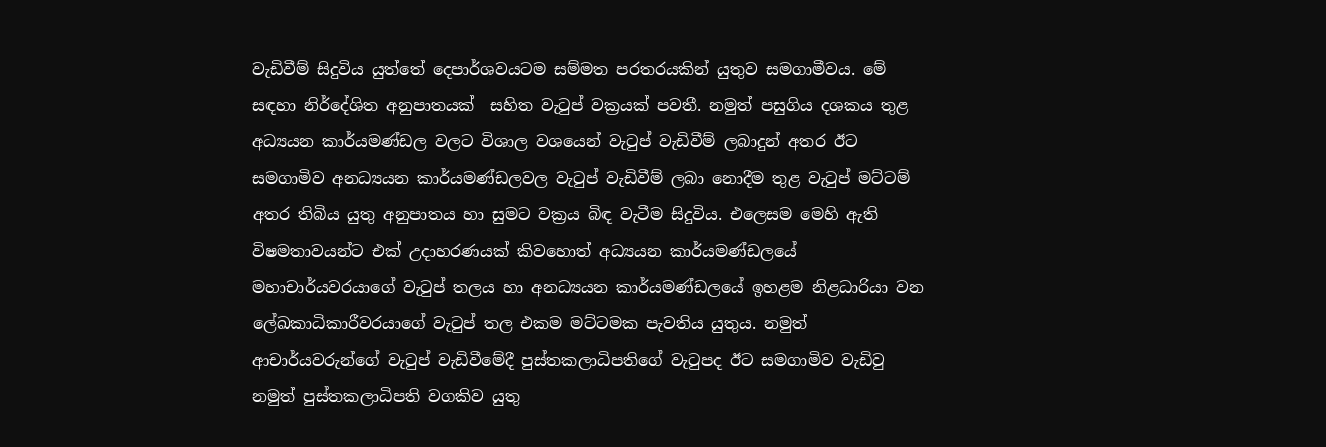වැඩිවීම් සිදුවිය යුත්තේ දෙපාර්ශවයටම සම්මත පරතරයකින් යුතුව සමගාමීවය. මේ සඳහා නිර්දේශිත අනුපාතයක්  සහිත වැටුප් වක්‍රයක් පවතී. නමුත් පසුගිය දශකය තුළ අධ්‍යයන කාර්යමණ්ඩල වලට විශාල වශයෙන් වැටුප් වැඩිවීම් ලබාදුන් අතර ඊට සමගාමිව අනධ්‍යයන කාර්යමණ්ඩලවල වැටුප් වැඩිවීම් ලබා නොදීම තුළ වැටුප් මට්ටම් අතර තිබිය යුතු අනුපාතය හා සුමට වක්‍රය බිඳ වැටීම සිදුවිය. එලෙසම මෙහි ඇති විෂමතාවයන්ට එක් උදාහරණයක්‌ කිවහොත් අධ්‍යයන කාර්යමණ්ඩලයේ මහාචාර්යවරයාගේ වැටුප් තලය හා අනධ්‍යයන කාර්යමණ්ඩලයේ ඉහළම නිළධාරියා වන ලේඛකාධිකාරීවරයාගේ වැටුප් තල එකම මට්ටමක පැවතිය යුතුය. නමුත් ආචාර්යවරුන්ගේ වැටුප් වැඩිවීමේදී පුස්තකලාධිපතිගේ වැටුපද ඊට සමගාමිව වැඩිවු නමුත් පුස්තකලාධිපති වගකිව යුතු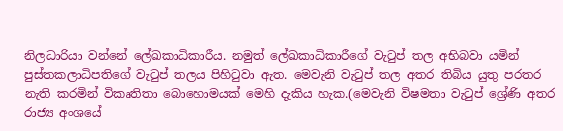නිලධාරියා වන්නේ ලේඛකාධිකාරීය. නමුත් ලේඛකාධිකාරීගේ වැටුප් තල අභිබවා යමින් පුස්තකලාධිපතිගේ වැටුප් තලය පිහිටුවා ඇත. මෙවැනි වැටුප් තල අතර තිබිය යුතු පරතර නැති කරමින් විකෘතිතා බොහොමයක් මෙහි දැකිය හැක.(මෙවැනි විෂමතා වැටුප් ශ්‍රේණි අතර රාජ්‍ය අංශයේ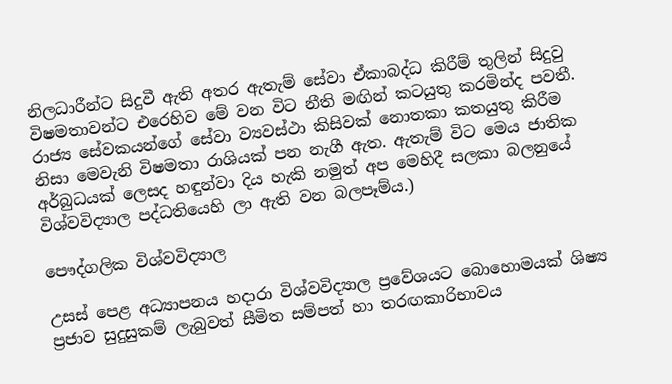නිලධාරීන්ට සිදුවී ඇති අතර ඇතැම් සේවා ඒකාබද්ධ කිරීම් තුලින් සිදුවු විෂමතාවන්ට එරෙහිව මේ වන විට නීති මඟින් කටයුතු කරමින්ද පවතී. රාජ්‍ය සේවකයන්ගේ සේවා ව්‍යවස්ථා කිසිවක් නොතකා කතයුතු කිරීම නිසා මෙවැනි විෂමතා රාශියක් පන නැගී ඇත. ඇතැම් විට මෙය ජාතික අර්බුධයක් ලෙසද හඳුන්වා දිය හැකි නමුත් අප මෙහිදී සලකා බලනුයේ විශ්වවිද්‍යාල පද්ධතියෙහි ලා ඇති වන බලපෑම්ය.)

පෞද්ගලික විශ්වවිද්‍යාල

උසස් පෙළ අධ්‍යාපනය හදාරා විශ්වවිද්‍යාල ප්‍රවේශයට බොහොමයක් ශිෂ්‍ය ප්‍රජාව සුදුසුකම් ලැබුවත් සීමිත සම්පත් හා තරඟකාරිභාවය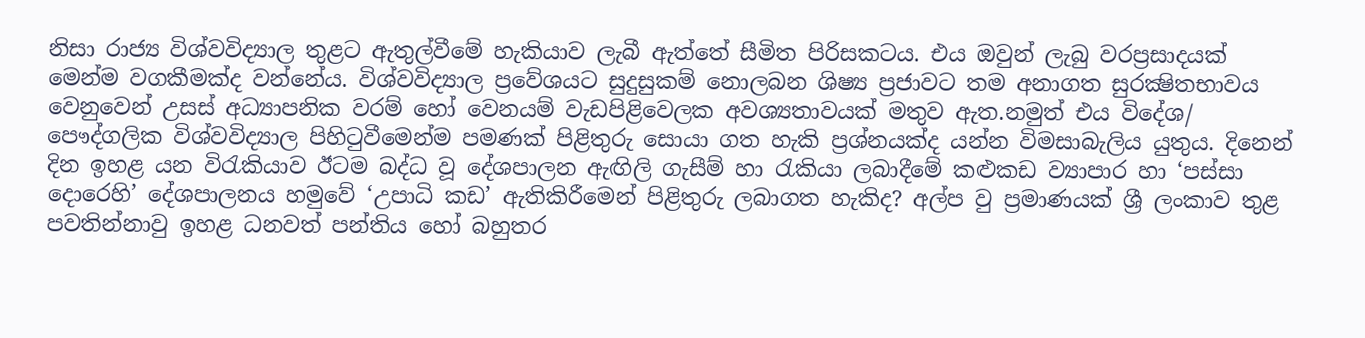නිසා රාජ්‍ය විශ්වවිද්‍යාල තුළට ඇතුල්වීමේ හැකියාව ලැබී ඇත්තේ සීමිත පිරිසකටය. එය ඔවුන් ලැබු වරප්‍රසාදයක් මෙන්ම වගකීමක්ද වන්නේය. විශ්වවිද්‍යාල ප්‍රවේශයට සුදුසුකම් නොලබන ශිෂ්‍ය ප්‍රජාවට තම අනාගත සුරක්‍ෂිතභාවය වෙනුවෙන් උසස් අධ්‍යාපනික වරම් හෝ වෙනයම් වැඩපිළිවෙලක අවශ්‍යතාවයක් මතුව ඇත.නමුත් එය විදේශ/ පෞද්ගලික විශ්වවිද්‍යාල පිහිටුවීමෙන්ම පමණක් පිළිතුරු සොයා ගත හැකි ප්‍රශ්නයක්ද යන්න විමසාබැලිය යුතුය. දිනෙන් දින ඉහළ යන විරැකියාව ඊටම බද්ධ වූ දේශපාලන ඇඟිලි ගැසීම් හා රැකියා ලබාදීමේ කළුකඩ ව්‍යාපාර හා ‘පස්සා දොරෙහි’ දේශපාලනය හමුවේ ‘උපාධි කඩ’ ඇතිකිරීමෙන් පිළිතුරු ලබාගත හැකිද? අල්ප වු ප්‍රමාණයක් ශ්‍රී ලංකාව තුළ පවතින්නාවු ඉහළ ධනවත් පන්තිය හෝ බහුතර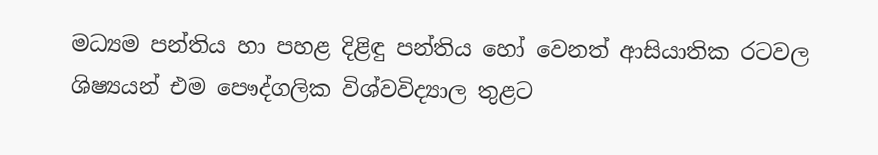මධ්‍යම පන්තිය හා පහළ දිළිඳු පන්තිය හෝ වෙනත් ආසියාතික රටවල ශිෂ්‍යයන් එම පෞද්ගලික විශ්වවිද්‍යාල තුළට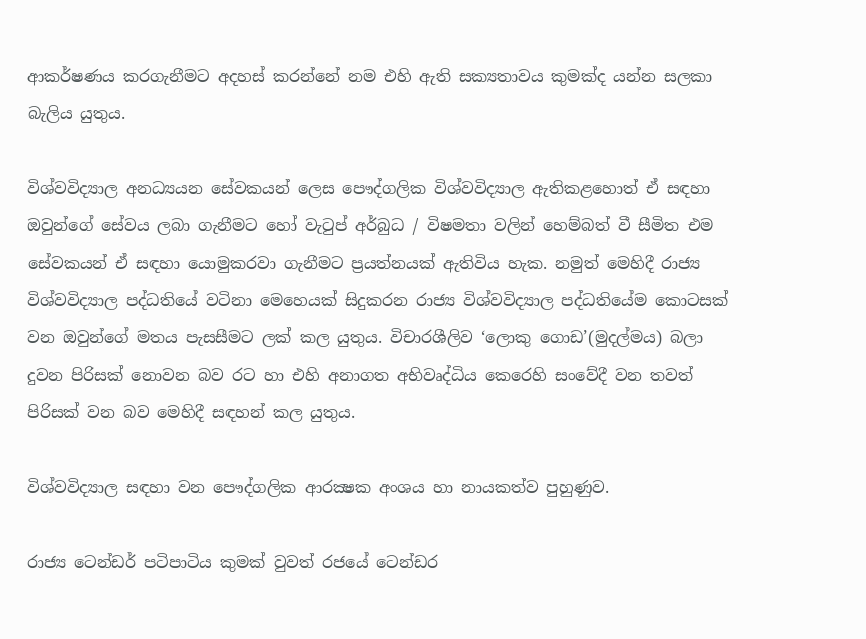ආකර්ෂණය කරගැනීමට අදහස් කරන්නේ නම එහි ඇති සක්‍යතාවය කුමක්ද යන්න සලකා බැලිය යුතුය.

විශ්වවිද්‍යාල අනධ්‍යයන සේවකයන් ලෙස පෞද්ගලික විශ්වවිද්‍යාල ඇතිකළහොත් ඒ සඳහා ඔවුන්ගේ සේවය ලබා ගැනීමට හෝ වැටුප් අර්බුධ / විෂමතා වලින් හෙම්බත් වී සීමිත එම සේවකයන් ඒ සඳහා යොමුකරවා ගැනීමට ප්‍රයත්නයක් ඇතිවිය හැක. නමුත් මෙහිදී රාජ්‍ය විශ්වවිද්‍යාල පද්ධතියේ වටිනා මෙහෙයක් සිදුකරන රාජ්‍ය විශ්වවිද්‍යාල පද්ධතියේම කොටසක් වන ඔවුන්ගේ මතය පැසසීමට ලක් කල යුතුය. විචාරශීලිව ‘ලොකු ගොඩ’(මුදල්මය) බලා දුවන පිරිසක් නොවන බව රට හා එහි අනාගත අභිවෘද්ධිය කෙරෙහි සංවේදී වන තවත් පිරිසක් වන බව මෙහිදී සඳහන් කල යුතුය.

විශ්වවිද්‍යාල සඳහා වන පෞද්ගලික ආරක්‍ෂක අංශය හා නායකත්ව පුහුණුව.

රාජ්‍ය ටෙන්ඩර් පටිපාටිය කුමක් වුවත් රජයේ ටෙන්ඩර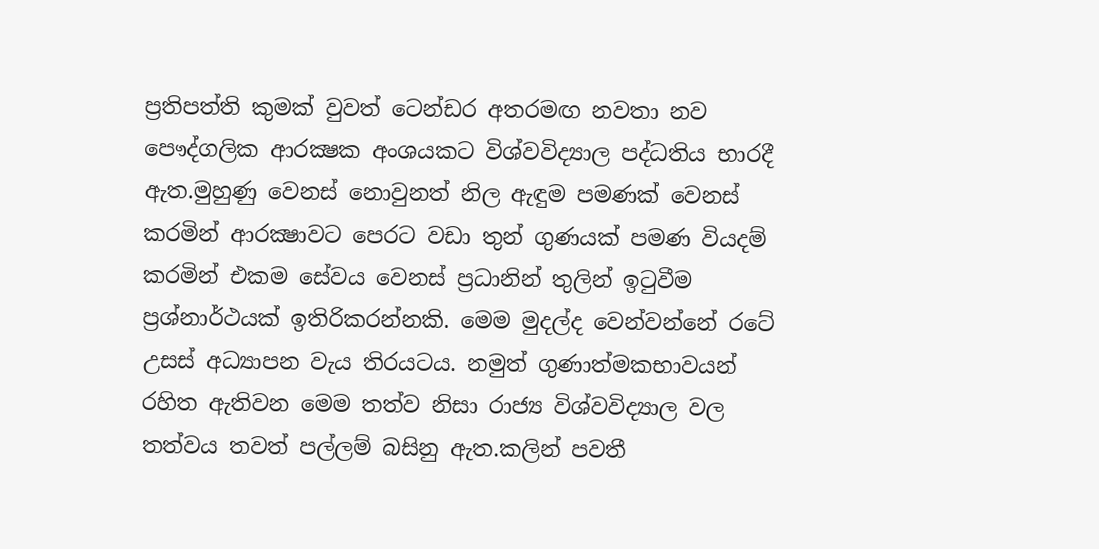ප්‍රතිපත්ති කුමක් වුවත් ටෙන්ඩර අතරමඟ නවතා නව පෞද්ගලික ආරක්‍ෂක අංශයකට විශ්වවිද්‍යාල පද්ධතිය භාරදී ඇත.මුහුණු වෙනස් නොවුනත් නිල ඇඳුම පමණක් වෙනස් කරමින් ආරක්‍ෂාවට පෙරට වඩා තුන් ගුණයක් පමණ වියදම් කරමින් එකම සේවය වෙනස් ප්‍රධානින් තුලින් ඉටුවීම ප්‍රශ්නාර්ථයක් ඉතිරිකරන්නකි. මෙම මුදල්ද වෙන්වන්නේ රටේ උසස් අධ්‍යාපන වැය තිරයටය. නමුත් ගුණාත්මකභාවයන් රහිත ඇතිවන මෙම තත්ව නිසා රාජ්‍ය විශ්වවිද්‍යාල වල තත්වය තවත් පල්ලම් බසිනු ඇත.කලින් පවතී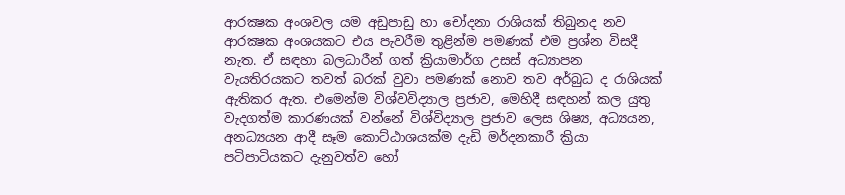ආරක්‍ෂක අංශවල යම අඩුපාඩු හා චෝදනා රාශියක් තිබුනද නව ආරක්‍ෂක අංශයකට එය පැවරීම තුළින්ම පමණක් එම ප්‍රශ්න විසදී නැත. ඒ සඳහා බලධාරීන් ගත් ක්‍රියාමාර්ග උසස් අධ්‍යාපන වැයතිරයකට තවත් බරක් වුවා පමණක් නොව තව අර්බුධ ද රාශියක් ඇතිකර ඇත. එමෙන්ම විශ්වවිද්‍යාල ප්‍රජාව, මෙහිදී සඳහන් කල යුතු වැදගත්ම කාරණයක් වන්නේ විශ්විද්‍යාල ප්‍රජාව ලෙස ශිෂ්‍ය, අධ්‍යයන, අනධ්‍යයන ආදී සෑම කොට්ඨාශයක්ම දැඩි මර්දනකාරී ක්‍රියා පටිපාටියකට දැනුවත්ව හෝ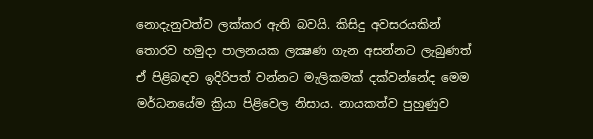නොදැනුවත්ව ලක්කර ඇති බවයි. කිසිදු අවසරයකින් තොරව හමුදා පාලනයක ලක්‍ෂණ ගැන අසන්නට ලැබුණත් ඒ පිළිබඳව ඉදිරිපත් වන්නට මැලිකමක් දක්වන්නේද මෙම මර්ධනයේම ක්‍රියා පිළිවෙල නිසාය. නායකත්ව පුහුණුව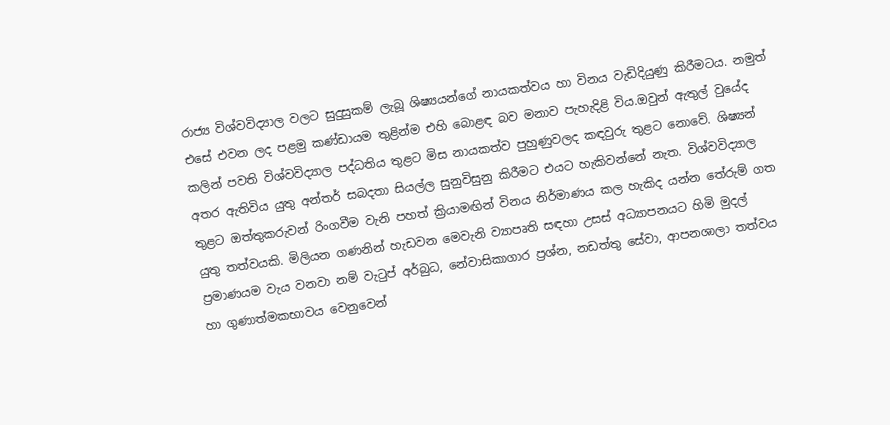රාජ්‍ය විශ්වවිද්‍යාල වලට සුදුසුකම් ලැබූ ශිෂ්‍යයන්ගේ නායකත්වය හා විනය වැඩිදියුණු කිරීමටය. නමුත් එසේ එවන ලද පළමු කණ්ඩායම තුළින්ම එහි බොළඳ බව මනාව පැහැදිළි විය.ඔවුන් ඇතුල් වුයේද කලින් පවති විශ්වවිද්‍යාල පද්ධතිය තුළට මිස නායකත්ව පුහුණුවලද කඳවුරු තුළට නොවේ. ශිෂ්‍යන් අතර ඇතිවිය යුතු අන්තර් සබදතා සියල්ල සුනුවිසුනු කිරීමට එයට හැකිවන්නේ නැත. විශ්වවිද්‍යාල තුළට ඔත්තුකරුවන් රිංගවීම වැනි පහත් ක්‍රියාමඟින් විනය නිර්මාණය කල හැකිද යන්න තේරුම් ගත යුතු තත්වයකි. මිලියන ගණනින් හැඩවන මෙවැනි ව්‍යාපෘති සඳහා උසස් අධ්‍යාපනයට හිමි මුදල් ප්‍රමාණයම වැය වනවා නම් වැටුප් අර්බුධ, නේවාසිකාගාර ප්‍රශ්න, නඩත්තු සේවා, ආපනශාලා තත්වය හා ගුණාත්මකභාවය වෙනුවෙන්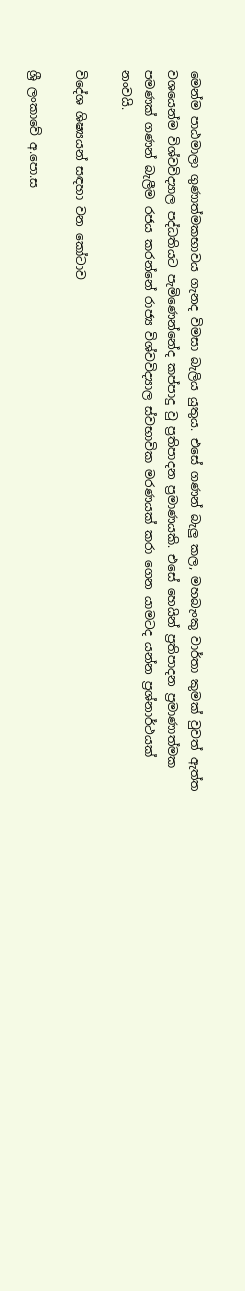මෙන්ම පාඨමාලා ගුණාත්මකභාවය ගැනද විමසා බැලිය යුතුය. එසේ ගණන් බැලු කල, මහබැංකු වාර්තා කුමක් වුවත් ඇත්ත වශයෙන්ම විශ්වවිද්‍යාල පද්ධතියට පැමිණෙන්නේද කප්පාදු වු ප්‍රතිපාදන ප්‍රමාණයකි. එසේ හෙයින් ප්‍රතිපාදන ප්‍රමාණාත්මක පමණක් ගණන් බැලීම රජය කරන්නේ රාජ්‍ය විශ්වවිද්‍යාල ස්වභාවික මරණයක් කරා ගෙන යාමටද යන්න ප්‍රශ්නාර්ථයක් නංවයි.

විදේශ ශිෂ්‍යයන් සඳහා වන කෝටාව

ශ්‍රී ලංකාවේ අ.පො.ස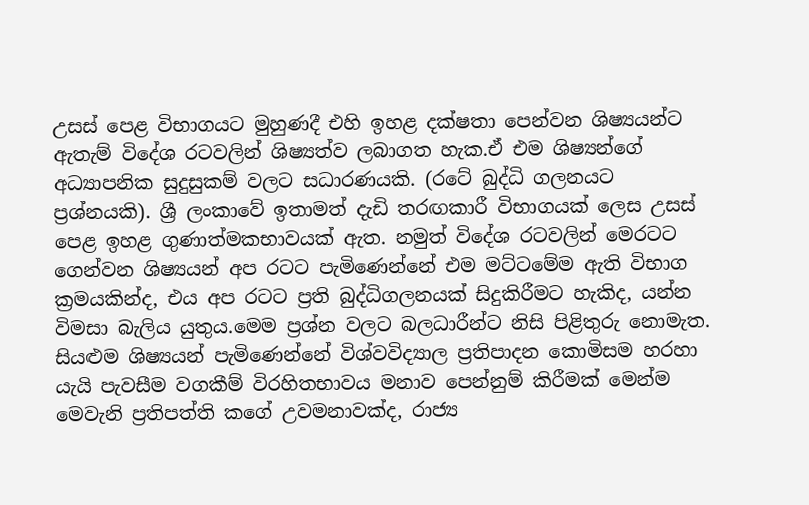උසස් පෙළ විභාගයට මුහුණදී එහි ඉහළ දක්ෂතා පෙන්වන ශිෂ්‍යයන්ට ඇතැම් විදේශ රටවලින් ශිෂ්‍යත්ව ලබාගත හැක.ඒ එම ශිෂ්‍යන්ගේ අධ්‍යාපනික සුදුසුකම් වලට සධාරණයකි. (රටේ බුද්ධි ගලනයට ප්‍රශ්නයකි). ශ්‍රී ලංකාවේ ඉතාමත් දැඩි තරඟකාරී විභාගයක් ලෙස උසස් පෙළ ඉහළ ගුණාත්මකභාවයක් ඇත. නමුත් විදේශ රටවලින් මෙරටට ගෙන්වන ශිෂ්‍යයන් අප රටට‍ පැමිණෙන්නේ එම මට්ටමේම ඇති විභාග ක්‍රමයකින්ද, එය අප රටට ප්‍රති බුද්ධිගලනයක් සිදුකිරීමට හැකිද, යන්න විමසා බැලිය යුතුය.මෙම ප්‍රශ්න වලට බලධාරීන්ට නිසි පිළිතුරු නොමැත. සියළුම ශිෂ්‍යයන් පැමිණෙන්නේ විශ්වවිද්‍යාල ප්‍රතිපාදන කොමිසම හරහා යැයි පැවසීම වගකීම් විරහිතභාවය මනාව පෙන්නුම් කිරීමක් මෙන්ම මෙවැනි ප්‍රතිපත්ති කගේ උවමනාවක්ද, රාජ්‍ය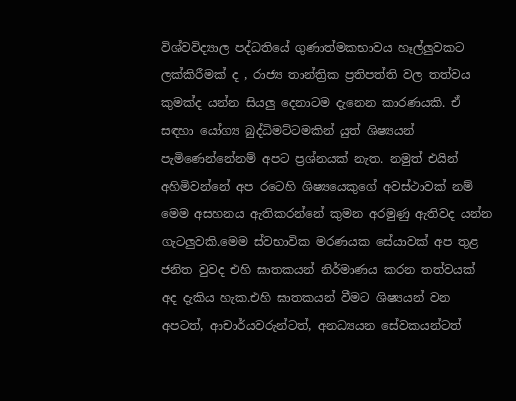විශ්වවිද්‍යාල පද්ධතියේ ගුණාත්මකභාවය හෑල්ලුවකට ලක්කිරීමක් ද , රාජ්‍ය තාන්ත්‍රික ප්‍රතිපත්ති වල තත්වය කුමක්ද යන්න සියලු දෙනාටම දැනෙන කාරණයකි. ඒ සඳහා යෝග්‍ය බුද්ධිමට්ටමකින් යුත් ශිෂ්‍යයන් පැමිණෙන්නේනම් අපට ප්‍රශ්නයක් නැත. නමුත් එයින් අහිමිවන්නේ අප රටෙහි ශිෂ්‍යයෙකුගේ අවස්ථාවක් නම් මෙම අසහනය ඇතිකරන්නේ කුමන අරමුණු ඇතිවද යන්න ගැටලුවකි.මෙම ස්වභාවික මරණයක සේයාවක් අප තුළ ජනිත වුවද එහි ඝාතකයන් නිර්මාණය කරන තත්වයක් අද දැකිය හැක.එහි ඝාතකයන් වීමට ශිෂ්‍යයන් වන අපටත්, ආචාර්යවරුන්ටත්, අනධ්‍යයන සේවකයන්ටත්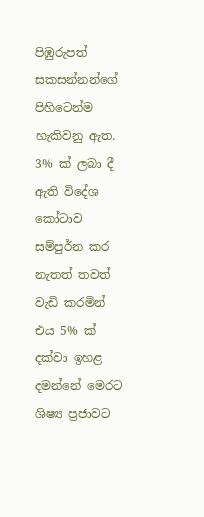පිඹුරුපත් සකසන්නන්ගේ පිහිටෙන්ම හැකිවනු ඇත. 3% ක් ලබා දී ඇති විදේශ කෝටාව සම්පුර්න කර නැතත් තවත් වැඩි කරමින් එය 5% ක් දක්වා ඉහළ දමන්නේ මෙරට ශිෂ්‍ය ප්‍රජාවට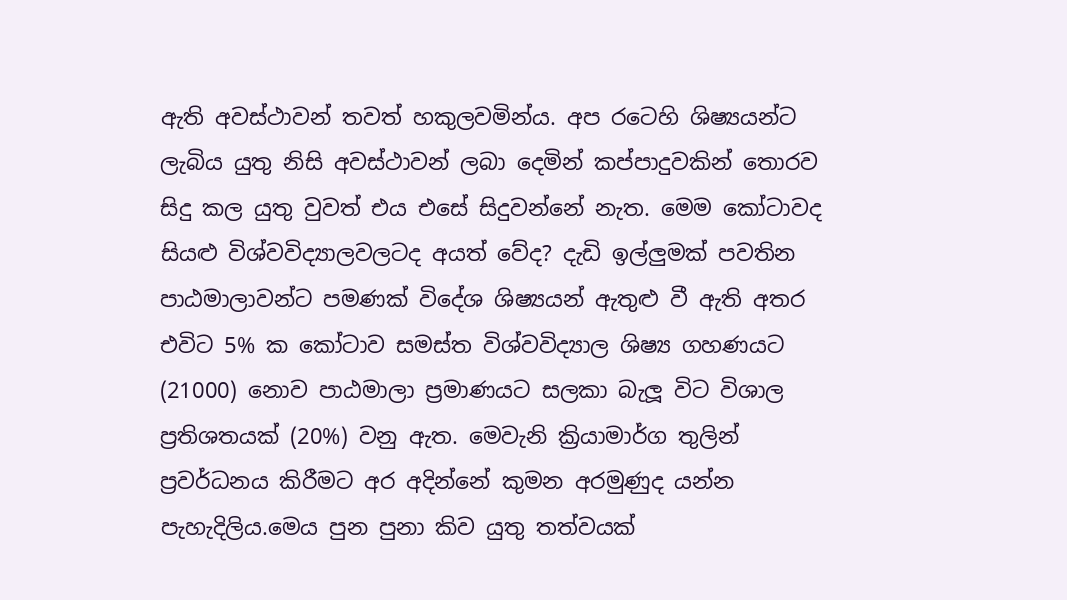ඇති අවස්ථාවන් තවත් හකුලවමින්ය. අප රටෙහි ශිෂ්‍යයන්ට ලැබිය යුතු නිසි අවස්ථාවන් ලබා දෙමින් කප්පාදුවකින් තොරව සිදු කල යුතු වුවත් එය එසේ සිදුවන්නේ නැත. මෙම කෝටාවද සියළු විශ්වවිද්‍යාලවලටද අයත් වේද? දැඩි ඉල්ලුමක් පවතින පාඨමාලාවන්ට පමණක් විදේශ ශිෂ්‍යයන් ඇතුළු වී ඇති අතර එවිට 5% ක කෝටාව සමස්ත විශ්වවිද්‍යාල ශිෂ්‍ය ගහණයට (21000) නොව පාඨමාලා ප්‍රමාණයට සලකා බැලූ විට විශාල ප්‍රතිශතයක් (20%) වනු ඇත. මෙවැනි ක්‍රියාමාර්ග තුලින් ප්‍රවර්ධනය කිරීමට අර අදින්නේ කුමන අරමුණුද යන්න පැහැදිලිය.මෙය පුන පුනා කිව යුතු තත්වයක්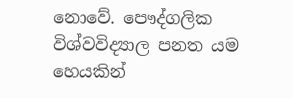නොවේ. පෞද්ගලික විශ්වවිද්‍යාල පනත යම හෙයකින්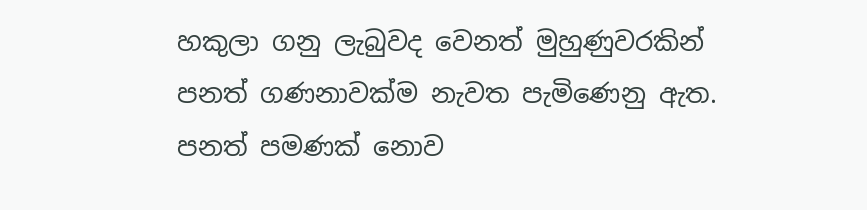හකුලා ගනු ලැබුවද වෙනත් මුහුණුවරකින් පනත් ගණනාවක්ම නැවත පැමිණෙනු ඇත. පනත් පමණක් නොව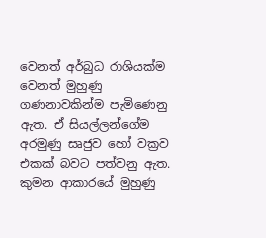වෙනත් අර්බුධ රාශියක්ම වෙනත් මුහුණු ගණනාවකින්ම පැමිණෙනු ඇත. ඒ සියල්ලන්ගේම අරමුණු සෘජුව හෝ වක්‍රව එකක් බවට පත්වනු ඇත. කුමන ආකාරයේ මුහුණු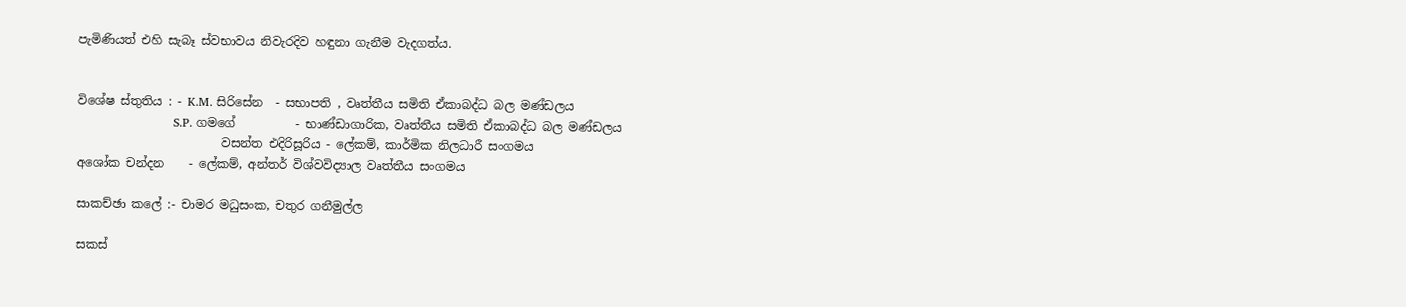පැමිණියත් එහි සැබෑ ස්වභාවය නිවැරදිව හඳුනා ගැනීම වැදගත්ය.


විශේෂ ස්තුතිය : - K.M. සිරිසේන  - සභාපති , වෘත්තීය සමිති ඒකාබද්ධ බල මණ්ඩලය
                        S.P. ගමගේ          - භාණ්ඩාගාරික, වෘත්තීය සමිති ඒකාබද්ධ බල මණ්ඩලය
                        වසන්ත එදිරිසූරිය - ලේකම්, කාර්මික නිලධාරී සංගමය
අශෝක චන්දන    - ලේකම්, අන්තර් විශ්වවිද්‍යාල වෘත්තීය සංගමය

සාකච්ඡා කලේ :- චාමර මධුසංක, චතුර ගනීමුල්ල

සකස්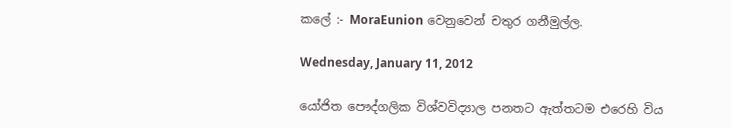කලේ :- MoraEunion වෙනුවෙන් චතුර ගනීමුල්ල.

Wednesday, January 11, 2012

යෝජිත පෞද්ගලික විශ්වවිද්‍යාල පනතට ඇත්තටම එරෙහි විය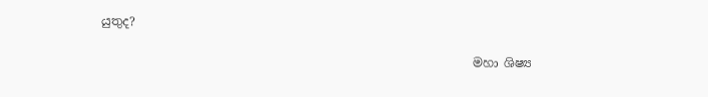යුතුද?

                                                              මහා ශිෂ්‍ය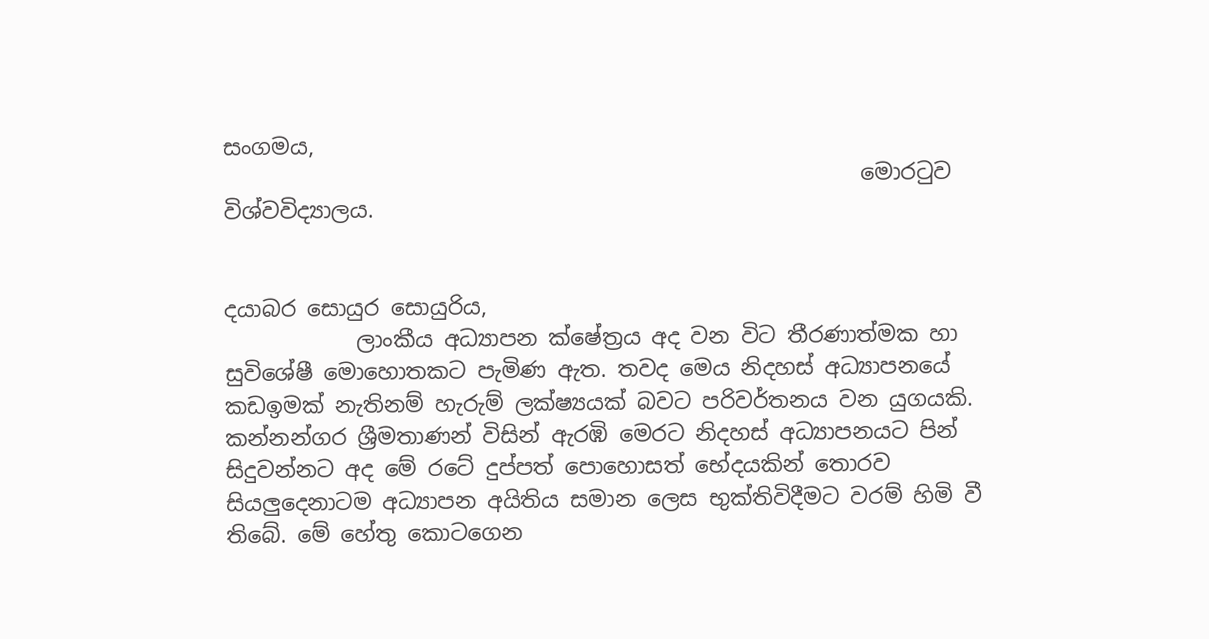සංගමය,
                                                          මොරටුව විශ්වවිද්‍යාලය.


දයාබර සොයුර සොයුරිය,
            ලාංකීය අධ්‍යාපන ක්ෂේත්‍රය අද වන විට තීරණාත්මක හා සුවිශේෂී මොහොතකට පැමිණ ඇත. තවද මෙය නිදහස් අධ්‍යාපනයේ කඩඉමක් නැතිනම් හැරුම් ලක්ෂ්‍යයක් බවට පරිවර්තනය වන යුගයකි. කන්නන්ගර ශ්‍රීමතාණන් විසින් ඇරඹි මෙරට නිදහස් අධ්‍යාපනයට පින් සිදුවන්නට අද මේ රටේ දුප්පත් පොහොසත් භේදයකින් තොරව සියලුදෙනාටම අධ්‍යාපන අයිතිය සමාන ලෙස භුක්තිවිදීමට වරම් හිමි වී තිබේ. මේ හේතු කොටගෙන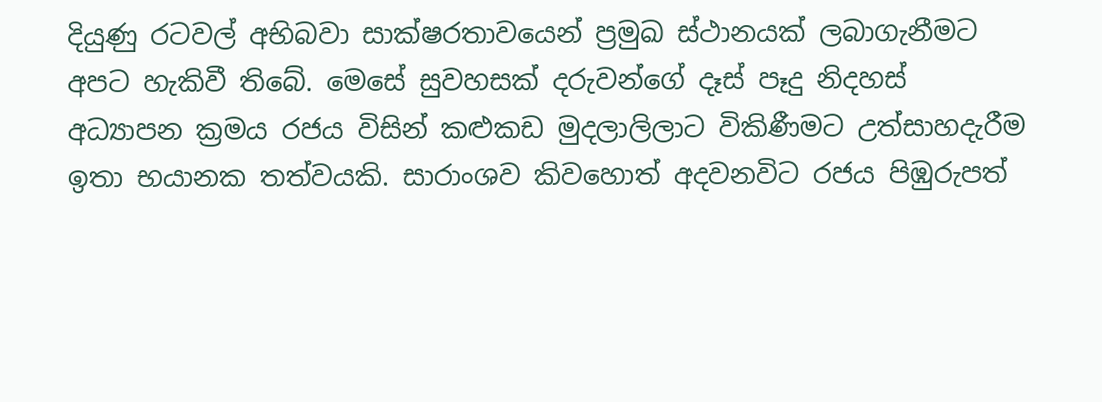දියුණු රටවල් අභිබවා සාක්ෂරතාවයෙන් ප්‍රමුඛ ස්ථානයක් ලබාගැනීමට අපට හැකිවී තිබේ. මෙසේ සුවහසක් දරුවන්ගේ දෑස් පෑදු නිදහස් අධ්‍යාපන ක්‍රමය රජය විසින් කළුකඩ මුදලාලිලාට විකිණීමට උත්සාහදැරීම ඉතා භයානක තත්වයකි. සාරාංශව කිවහොත් අදවනවිට රජය පිඹුරුපත්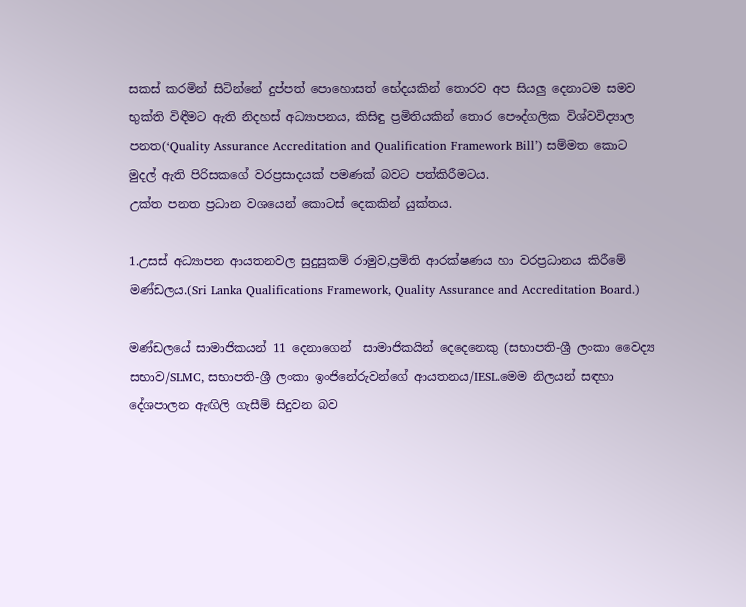සකස් කරමින් සිටින්නේ දුප්පත් පොහොසත් භේදයකින් තොරව අප සියලු දෙනාටම සමව භුක්ති විඳීමට ඇති නිදහස් අධ්‍යාපනය, කිසිඳු ප්‍රමිතියකින් තොර පෞද්ගලික විශ්වවිද්‍යාල පනත(‘Quality Assurance Accreditation and Qualification Framework Bill’) සම්මත කොට මුදල් ඇති පිරිසකගේ වරප්‍රසාදයක් පමණක් බවට පත්කිරීමටය.
උක්ත පනත ප්‍රධාන වශයෙන් කොටස් දෙකකින් යුක්තය.

1.උසස් අධ්‍යාපන ආයතනවල සුදුසුකම් රාමුව,ප්‍රමිති ආරක්ෂණය හා වරප්‍රධානය කිරීමේ මණ්ඩලය.(Sri Lanka Qualifications Framework, Quality Assurance and Accreditation Board.)

මණ්ඩලයේ සාමාජිකයන් 11 දෙනාගෙන්  සාමාජිකයින් දෙදෙනෙකු (සභාපති-ශ්‍රී ලංකා වෛද්‍ය සභාව/SLMC, සභාපති-ශ්‍රී ලංකා ඉංජිනේරුවන්ගේ ආයතනය/IESL.මෙම නිලයන් සඳහා දේශපාලන ඇඟිලි ගැසීම් සිදුවන බව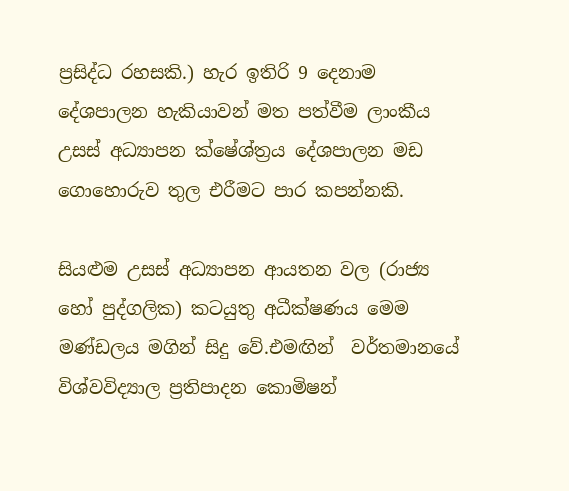ප්‍රසිද්ධ රහසකි.) හැර ඉතිරි 9 දෙනාම දේශපාලන හැකියාවන් මත පත්වීම ලාංකීය උසස් අධ්‍යාපන ක්ෂේශ්ත්‍රය දේශපාලන මඩ ගොහොරුව තුල එරීමට පාර කපන්නකි.

සියළුම උසස් අධ්‍යාපන ආයතන වල (රාජ්‍ය හෝ පුද්ගලික) කටයුතු අධීක්ෂණය මෙම මණ්ඩලය මගින් සිදු වේ.එමඟින්  වර්තමානයේ විශ්වවිද්‍යාල ප්‍රතිපාදන කොමිෂන්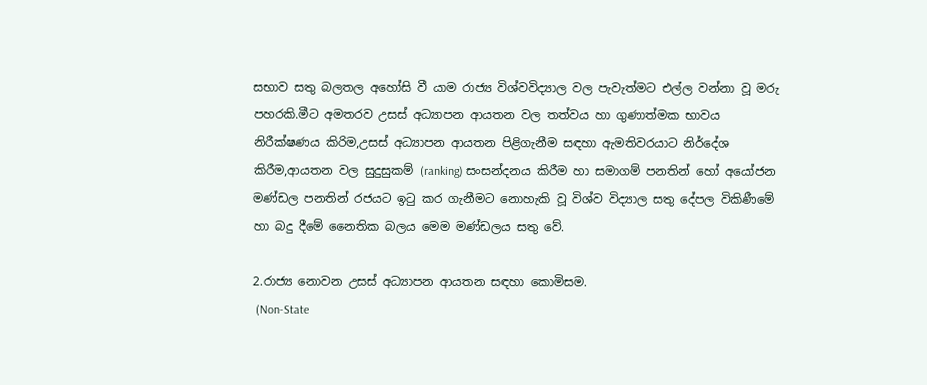සභාව සතු බලතල අහෝසි වී යාම රාජ්‍ය විශ්වවිද්‍යාල වල පැවැත්මට එල්ල වන්නා වූ මරු පහරකි.මීට අමතරව උසස් අධ්‍යාපන ආයතන වල තත්වය හා ගුණාත්මක භාවය නිරීක්ෂණය කිරිම,උසස් අධ්‍යාපන ආයතන පිළිගැනීම සඳහා ඇමතිවරයාට නිර්දේශ කිරීම,ආයතන වල සුදුසුකම් (ranking) සංසන්දනය කිරීම හා සමාගම් පනතින් හෝ අයෝජන මණ්ඩල පනතින් රජයට ඉටු කර ගැනීමට නොහැකි වූ විශ්ව විද්‍යාල සතු දේපල විකිණීමේ හා බදු දීමේ නෛතික බලය මෙම මණ්ඩලය සතු වේ.

2.රාජ්‍ය නොවන උසස් අධ්‍යාපන ආයතන සඳහා කොමිසම.
 (Non-State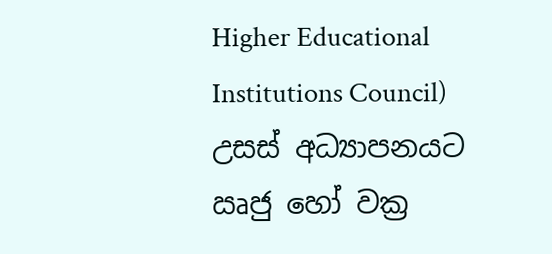Higher Educational Institutions Council)
උසස් අධ්‍යාපනයට ඍජු හෝ වක්‍ර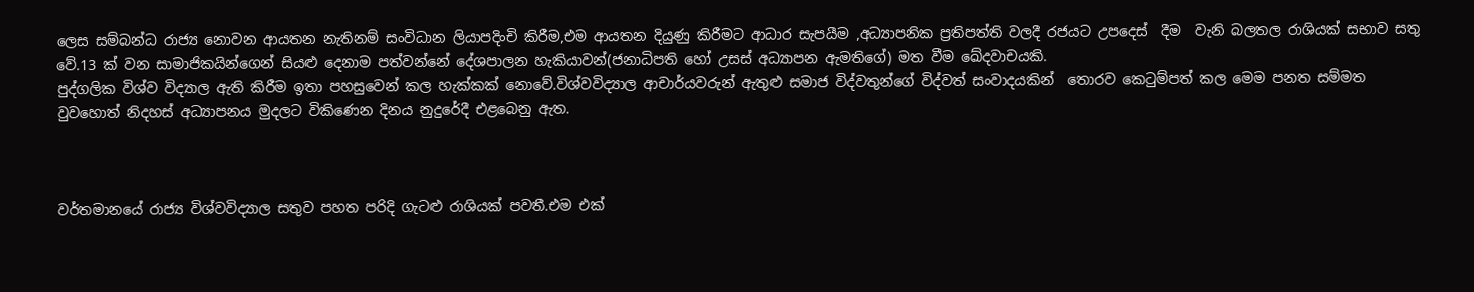ලෙස සම්බන්ධ රාජ්‍ය නොවන ආයතන නැතිනම් සංවිධාන ලියාපදිංචි කිරීම,එම ආයතන දියුණු කිරීමට ආධාර සැපයීම ,අධ්‍යාපනික ප්‍රතිපත්ති වලදී රජයට උපදෙස්  දීම  වැනි බලතල රාශියක් සභාව සතු වේ.13 ක් වන සාමාජිකයින්ගෙන් සියළු දෙනාම පත්වන්නේ දේශපාලන හැකියාවන්(ජනාධිපති හෝ උසස් අධ්‍යාපන ඇමතිගේ) මත වීම ඛේදවාචයකි.
පුද්ගලික විශ්ව විද්‍යාල ඇති කිරීම ඉතා පහසුවෙන් කල හැක්කක් නොවේ.විශ්වවිද්‍යාල ආචාර්යවරුන් ඇතුළු සමාජ විද්වතුන්ගේ විද්වත් සංවාදයකින්  තොරව කෙටුම්පත් කල මෙම පනත සම්මත වුවහොත් නිදහස් අධ්‍යාපනය මුදලට විකිණෙන දිනය නුදුරේදී එළබෙනු ඇත.



වර්තමානයේ රාජ්‍ය විශ්වවිද්‍යාල සතුව පහත පරිදි ගැටළු රාශියක් පවතී.එම එක්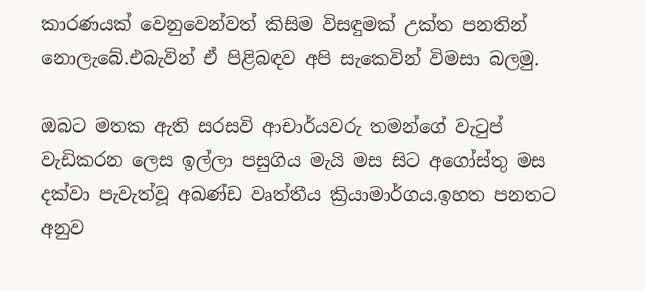කාරණයක් වෙනුවෙන්වත් කිසිම විසඳුමක් උක්ත පනතින් නොලැබේ.එබැවින් ඒ පිළිබඳව අපි සැකෙවින් විමසා බලමු.

ඔබට මතක ඇති සරසවි ආචාර්යවරු තමන්ගේ වැටුප් වැඩිකරන ලෙස ඉල්ලා පසුගිය මැයි මස සිට අගෝස්තු මස දක්වා පැවැත්වූ අඛණ්ඩ වෘත්තීය ක්‍රියාමාර්ගය.ඉහත පනතට අනුව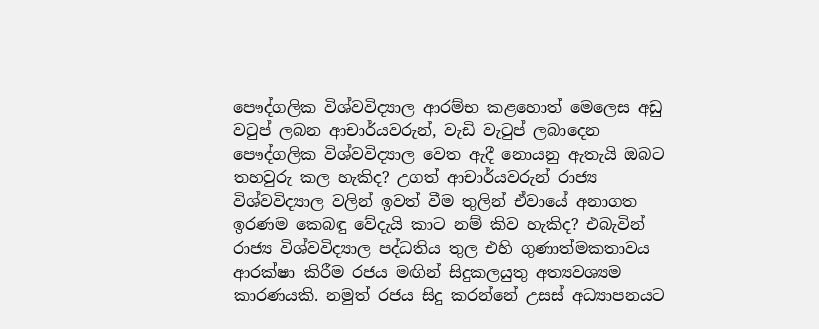පෞද්ගලික විශ්වවිද්‍යාල ආරම්භ කළහොත් මෙලෙස අඩු වටුප් ලබන ආචාර්යවරුන්, වැඩි වැටුප් ලබාදෙන පෞද්ගලික විශ්වවිද්‍යාල වෙත ඇදී නොයනු ඇතැයි ඔබට තහවුරු කල හැකිද? උගත් ආචාර්යවරුන් රාජ්‍ය විශ්වවිද්‍යාල වලින් ඉවත් වීම තුලින් ඒවායේ අනාගත ඉරණම කෙබඳු වේදැයි කාට නම් කිව හැකිද? එබැවින් රාජ්‍ය විශ්වවිද්‍යාල පද්ධතිය තුල එහි ගුණාත්මකතාවය ආරක්ෂා කිරීම රජය මඟින් සිදුකලයුතු අත්‍යවශ්‍යම කාරණයකි. නමුත් රජය සිදු කරන්නේ උසස් අධ්‍යාපනයට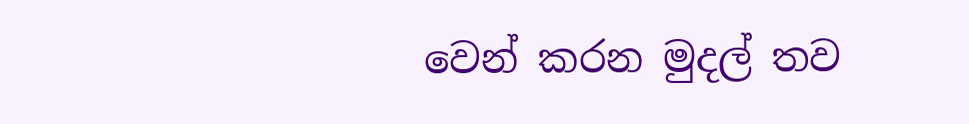වෙන් කරන මුදල් තව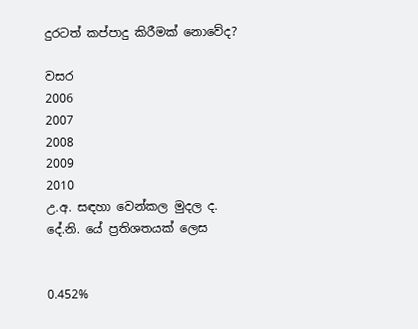දුරටත් කප්පාදු කිරීමක් නොවේද?

වසර
2006
2007
2008
2009
2010
උ.අ. සඳහා වෙන්කල මුදල ද. දේ.නි. යේ ප්‍රතිශතයක් ලෙස


0.452%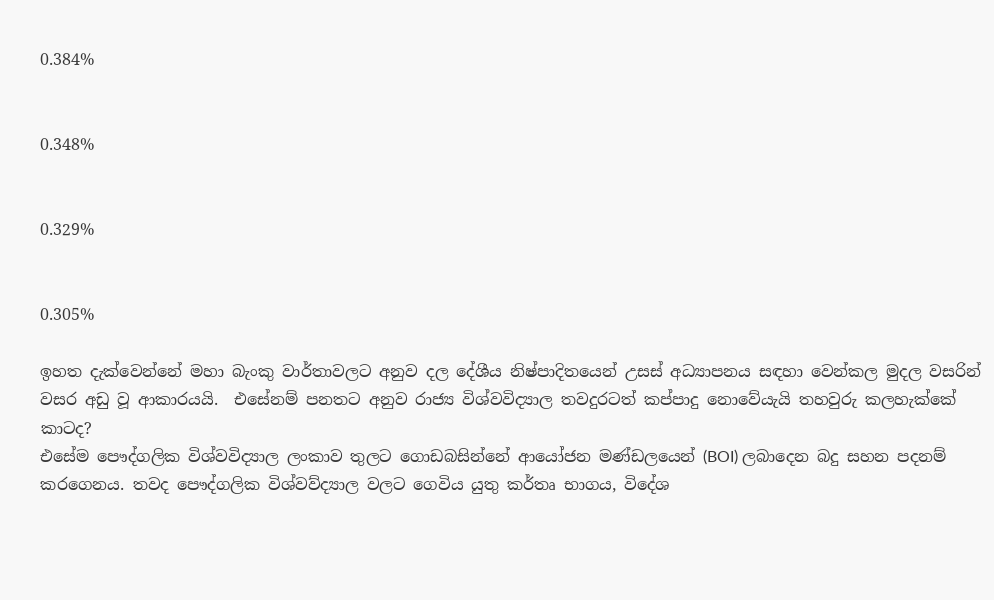0.384%


0.348%


0.329%


0.305%

ඉහත දැක්වෙන්නේ මහා බැංකු වාර්තාවලට අනුව දල දේශීය නිෂ්පාදිතයෙන් උසස් අධ්‍යාපනය සඳහා වෙන්කල මුදල වසරින් වසර අඩු වූ ආකාරයයි.  එසේනම් පනතට අනුව රාජ්‍ය විශ්වවිද්‍යාල තවදුරටත් කප්පාදු නොවේයැයි තහවුරු කලහැක්කේ කාටද?
එසේම පෞද්ගලික විශ්වවිද්‍යාල ලංකාව තුලට ගොඩබසින්නේ ආයෝජන මණ්ඩලයෙන් (BOI) ලබාදෙන බදු සහන පදනම් කරගෙනය. තවද පෞද්ගලික විශ්වව්ද්‍යාල වලට ගෙවිය යුතු කර්තෘ භාගය, විදේශ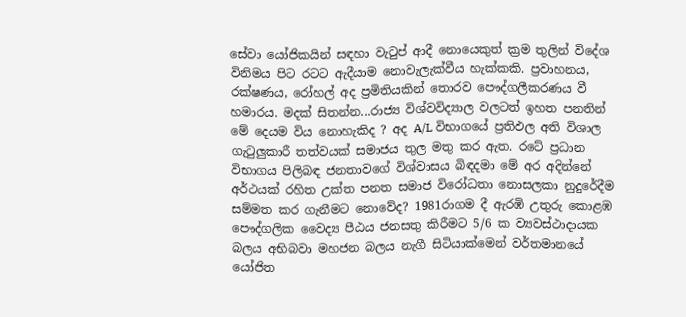සේවා යෝජිකයින් සඳහා වැටුප් ආදී නොයෙකුත් ක්‍රම තුලින් විදේශ විනිමය පිට රටට ඇදීයාම නොවැලැක්වීය හැක්කකි. ප්‍රවාහනය, රක්ෂණය, රෝහල් අද ප්‍රමිතියකින් තොරව පෞද්ගලීකරණය වී හමාරය. මදක් සිතන්න...රාජ්‍ය විශ්වවිද්‍යාල වලටත් ඉහත පනතින් මේ දෙයම විය නොහැකිද ? අද A/L විභාගයේ ප්‍රතිඵල අති විශාල ගැටුලුකාරී තත්වයක් සමාජය තුල මතු කර ඇත. රටේ ප්‍රධාන විභාගය පිලිබඳ ජනතාවගේ විශ්වාසය බිඳදමා මේ අර අදින්නේ අර්ථයක් රහිත උක්ත පනත සමාජ විරෝධතා නොසලකා නුදුරේදීම සම්මත කර ගැනීමට නොවේද? 1981රාගම දී ඇරඹි උතුරු කොළඹ පෞද්ගලික වෛද්‍ය පීඨය ජනසතු කිරීමට 5/6 ක ව්‍යවස්ථාදායක බලය අභිබවා මහජන බලය නැගී සිටියාක්මෙන් වර්තමානයේ යෝජිත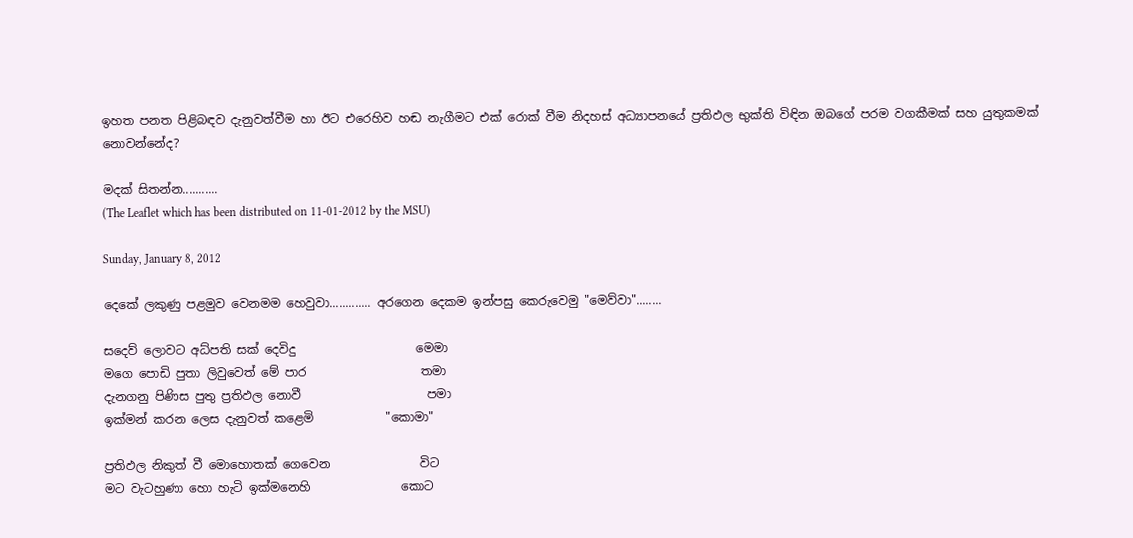ඉහත පනත පිළිබඳව දැනුවත්වීම හා ඊට එරෙහිව හඬ නැගීමට එක් රොක් වීම නිදහස් අධ්‍යාපනයේ ප්‍රතිඵල භුක්ති විඳින ඔබගේ පරම වගකීමක් සහ යුතුකමක් නොවන්නේද?

මදක් සිතන්න...........
(The Leaflet which has been distributed on 11-01-2012 by the MSU)

Sunday, January 8, 2012

දෙකේ ලකුණු පළමුව වෙනමම හෙවුවා............. අරගෙන දෙකම ඉන්පසු කෙරුවෙමු "මෙව්වා"........

සදෙව් ලොවට අධ්පති සක් දෙවිදු                    මෙමා
මගෙ පොඩි පුතා ලිවුවෙත් මේ පාර                   තමා
දැනගනු පිණිස පුතු ප්‍රතිඵල නොවී                     පමා
ඉක්මන් කරන ලෙස දැනුවත් කළෙමි            "කොමා"

ප්‍රතිඵල නිකුත් වී මොහොතක් ගෙවෙන               විට
මට වැටහුණා හො හැටි ඉක්මනෙහි               කොට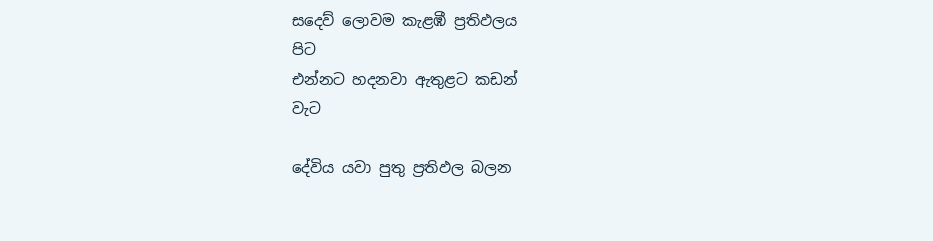සදෙව් ලොවම කැළඹී ප්‍රතිඵලය                         පිට
එන්නට හදනවා ඇතුළට කඩන්                        වැට

දේවිය යවා පුතු ප්‍රතිඵල බලන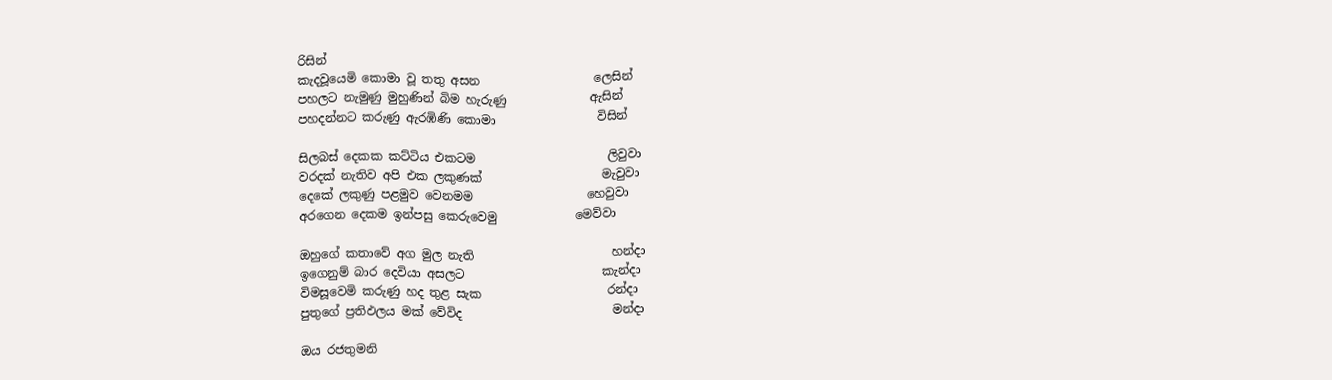රිසින්
කැදවූයෙමි කොමා වූ තතු අසන                   ලෙසින්
පහලට නැමුණු මුහුණින් බිම හැරුණු              ඇසින්
පහදන්නට කරුණු ඇරඹිණි කොමා                 විසින්

සිලබස් දෙකක කට්ටිය එකටම                      ලිවුවා
වරදක් නැතිව අපි එක ලකුණක්                    මැවුවා
දෙකේ ලකුණු පළමුව වෙනමම                   හෙවුවා
අරගෙන දෙකම ඉන්පසු කෙරුවෙමු             මෙව්වා

ඔහුගේ කතාවේ අග මුල නැති                       හන්දා
ඉගෙනුම් බාර දෙවියා අසලට                       කැන්දා
විමසූවෙමි කරුණු හද තුළ සැක                     රන්දා
පුතුගේ ප්‍රතිඵලය මක් වේවිද                         මන්දා

ඔය රජතුමනි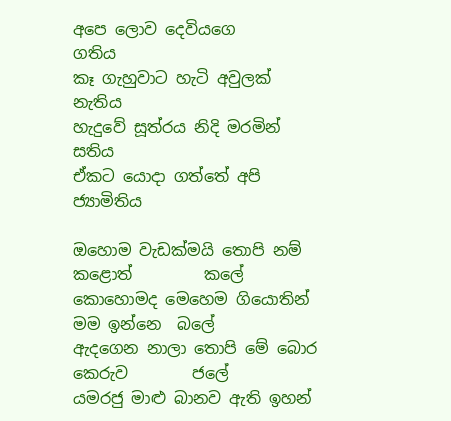අපෙ ලොව දෙවියගෙ               ගතිය
කෑ ගැහුවාට හැටි අවුලක්                        නැතිය
හැදුවේ සූත්රය නිදි මරමින්                          සතිය
ඒකට යොදා ගත්තේ අපි                        ජ්‍යාමිතිය

ඔහොම වැඩක්මයි තොපි නම් කළොත්         කලේ
කොහොමද මෙහෙම ගියොතින් මම ඉන්නෙ  බලේ
ඇදගෙන නාලා තොපි මේ බොර කෙරුව        ජලේ
යමරජු මාළු බානව ඇති ඉහන්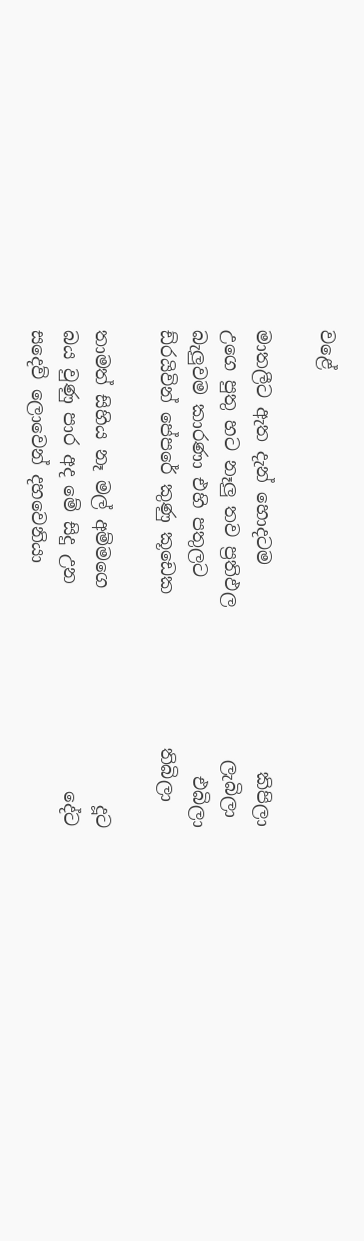වළේ

මාතලීට ඇත දැන් හොදටම                       කිපිලා
උගෙ පුතු හට නෑලු තව ප්‍රතිඵල                 ලැබිලා
බැලුවම කාරණා එහි පතුලට                      එබිලා
ඩ්රයිවින් පේපරේ කුණු කූඩෙක                 තිබිලා

තාමත් සිහිය නෑ මල් අම්මගෙ                        දූට
බය වුණු පාර අද මේ සිදු උන                       දේට
සදෙව් ලොවෙන් දහවෙනියා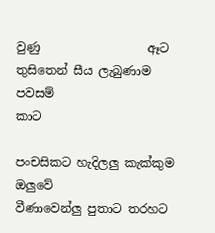වුණු                  ඈට
තුසිතෙන් සීය ලැබුණාම පවසම්                    කාට

පංචසිකට හැදිලලු කැක්කුම                      ඔලුවේ
වීණාවෙන්ලු පුතාට තරහට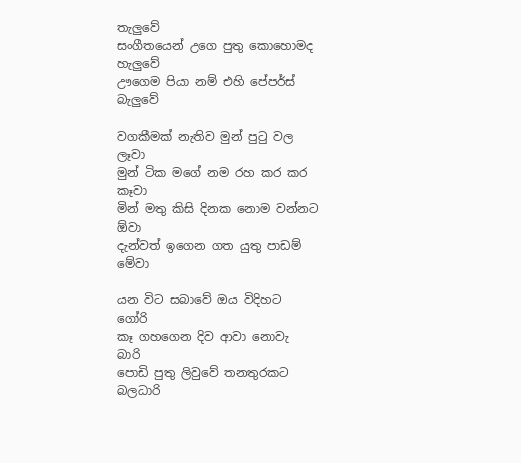තැලුවේ
සංගීතයෙන් උගෙ පුතු කොහොමද            හැලුවේ
ඌගෙම පියා නම් එහි පේපර්ස්                  බැලුවේ

වගකීමක් නැතිව මුන් පුටු වල                      ලෑවා
මුන් ටික මගේ නම රහ කර කර                   කෑවා
මින් මතු කිසි දිනක නොම වන්නට               ඕවා
දැන්වත් ඉගෙන ගත යුතු පාඩම්                   මේවා

යන විට සබාවේ ඔය විදිහට                       ගෝරි
කෑ ගහගෙන දිව ආවා නොවැ                       බාරි
පොඩි පුතු ලිවුවේ තනතුරකට                  බලධාරි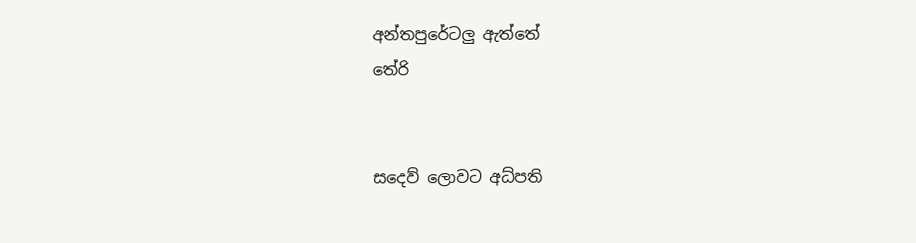අන්තපුරේටලු ඇත්තේ                          තේරි


සදෙව් ලොවට අධ්පති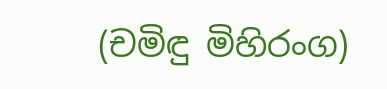(චමිඳු මිහිරංග)